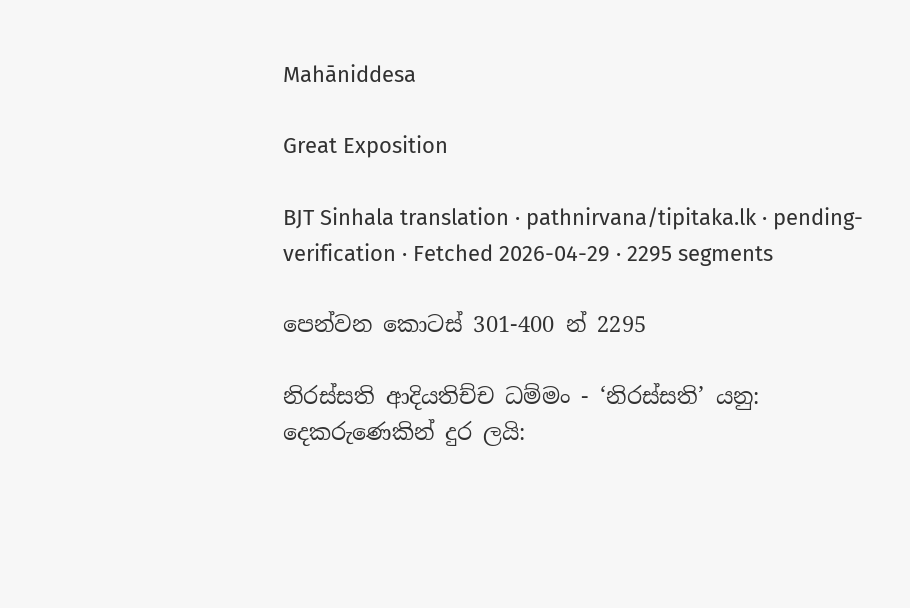Mahāniddesa

Great Exposition

BJT Sinhala translation · pathnirvana/tipitaka.lk · pending-verification · Fetched 2026-04-29 · 2295 segments

පෙන්වන කොටස් 301-400 න් 2295

නිරස්සති ආදියතිච්ච ධම්මං - ‘නිරස්සති’ යනු: දෙකරුණෙකින් දුර ලයි: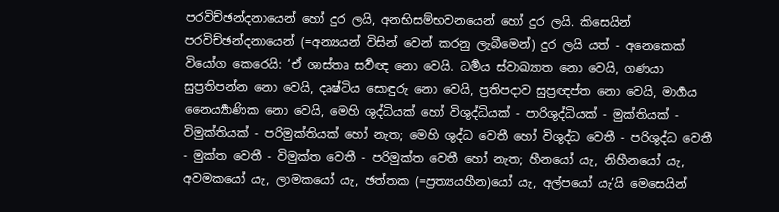පරවිච්ඡන්දනායෙන් හෝ දුර ලයි, අනභිසම්භවනයෙන් හෝ දුර ලයි. කිසෙයින් පරවිච්ඡන්දනායෙන් (=අන්‍යයන් විසින් වෙන් කරනු ලැබීමෙන්) දුර ලයි යත් - අනෙකෙක් වියෝග කෙරෙයි: ‘ඒ ශාස්තෘ සර්‍වඥ නො වෙයි. ධර්‍මය ස්වාඛ්‍යාත නො වෙයි, ගණයා සුප්‍රතිපන්න නො වෙයි, දෘෂ්ටිය සොඳුරු නො වෙයි, ප්‍රතිපදාව සුප්‍රඥප්ත නො වෙයි, මාර්‍ගය නෛර්‍ය්‍යාණික නො වෙයි, මෙහි ශුද්ධියක් හෝ විශුද්ධියක් - පාරිශුද්ධියක් - මුක්තියක් - විමුක්තියක් - පරිමුක්තියක් හෝ නැත; මෙහි ශුද්ධ වෙතී හෝ විශුද්ධ වෙතී - පරිශුද්ධ වෙතී - මුක්ත වෙතී - විමුක්ත වෙතී - පරිමුක්ත වෙතී හෝ නැත; හීනයෝ යැ, නිහීනයෝ යැ, අවමකයෝ යැ, ලාමකයෝ යැ, ඡත්තක (=ප්‍රත්‍යයහීන)යෝ යැ, අල්පයෝ යැ’යි මෙසෙයින්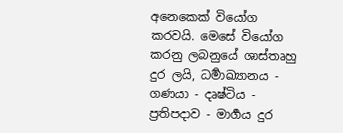අනෙකෙක් වියෝග කරවයි. මෙසේ වියෝග කරනු ලබනුයේ ශාස්තෘහු දුර ලයි, ධර්‍මාඛ්‍යානය - ගණයා - දෘෂ්ටිය - ප්‍රතිපදාව - මාර්‍ගය දුර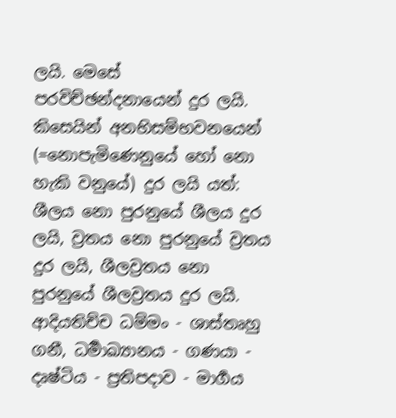ලයි. මෙසේ පරවිච්ඡන්දනායෙන් දුර ලයි. කිසෙයින් අනභිසම්භවනයෙන් (=නොපැමිණෙනුයේ හෝ නො හැකි වනුයේ) දුර ලයි යත්: ශීලය නො පුරනුයේ ශීලය දුර ලයි, ව්‍රතය නො පුරනුයේ ව්‍රතය දුර ලයි, ශීලව්‍රතය නො පුරනුයේ ශීලව්‍රතය දුර ලයි. ආදියතිච්ච ධම්මං - ශාස්තෘහු ගනී, ධර්‍මාඛ්‍යානය - ගණයා - දෘෂ්ටිය - ප්‍රතිපදාව - මාර්‍ගය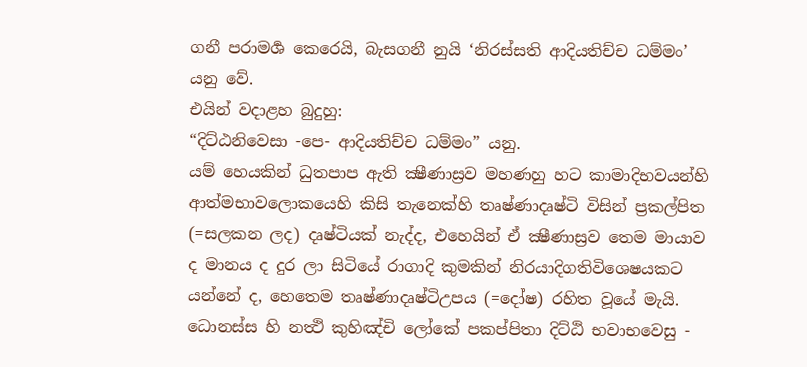ගනී පරාමර්‍ශ කෙරෙයි, බැසගනී නුයි ‘නිරස්සති ආදියතිච්ච ධම්මං’ යනු වේ.
එයින් වදාළහ බුදුහු:
“දිට්ඨනිවෙසා -පෙ- ආදියතිච්ච ධම්මං” යනු.
යම් හෙයකින් ධුතපාප ඇති ක්‍ෂීණාස්‍රව මහණහු හට කාමාදිභවයන්හි ආත්මභාවලොකයෙහි කිසි තැනෙක්හි තෘෂ්ණාදෘෂ්ටි විසින් ප්‍රකල්පිත (=සලකන ලද) දෘෂ්ටියක් නැද්ද, එහෙයින් ඒ ක්‍ෂීණාස්‍රව තෙම මායාව ද මානය ද දුර ලා සිටියේ රාගාදි කුමකින් නිරයාදිගතිවිශෙෂයකට යන්නේ ද, හෙතෙම තෘෂ්ණාදෘෂ්ටිඋපය (=දෝෂ) රහිත වූයේ මැයි.
ධොනස්ස හි නත්‍ථි කුහිඤ්චි ලෝකේ පකප්පිතා දිට්ඨි භවාභවෙසු -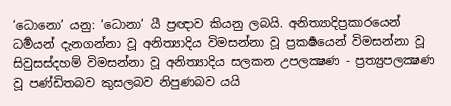‘ධොනො’ යනු: ‘ධොනා’ යී ප්‍රඥාව කියනු ලබයි. අනිත්‍යාදිප්‍රකාරයෙන් ධර්‍මයන් දැනගන්නා වූ අනිත්‍යාදිය විමසන්නා වූ ප්‍රකර්‍ෂයෙන් විමසන්නා වූ සිවුසස්දහම් විමසන්නා වූ අනිත්‍යාදිය සලකන උපලක්‍ෂණ - ප්‍රත්‍යුපලක්‍ෂණ වූ පණ්ඩිතබව කුසලබව නිපුණබව යයි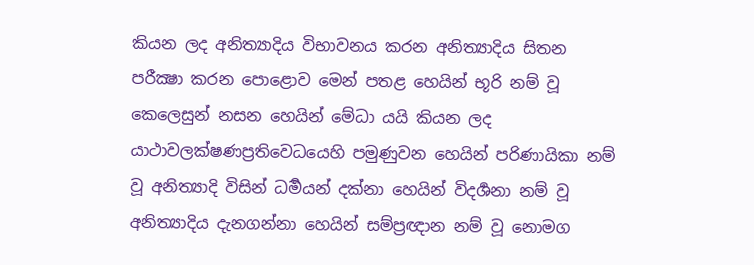කියන ලද අනිත්‍යාදිය විභාවනය කරන අනිත්‍යාදිය සිතන පරීක්‍ෂා කරන පොළොව මෙන් පතළ හෙයින් භූරි නම් වූ කෙලෙසුන් නසන හෙයින් මේධා යයි කියන ලද යාථාවලක්ෂණප්‍රතිවෙධයෙහි පමුණුවන හෙයින් පරිණායිකා නම් වූ අනිත්‍යාදි විසින් ධර්‍මයන් දක්නා හෙයින් විදර්‍ශනා නම් වූ අනිත්‍යාදිය දැනගන්නා හෙයින් සම්ප්‍රඥාන නම් වූ නොමග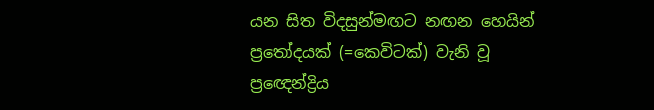යන සිත විදසුන්මඟට නඟන හෙයින් ප්‍රතෝදයක් (=කෙවිටක්) වැනි වූ ප්‍රඥෙන්ද්‍රිය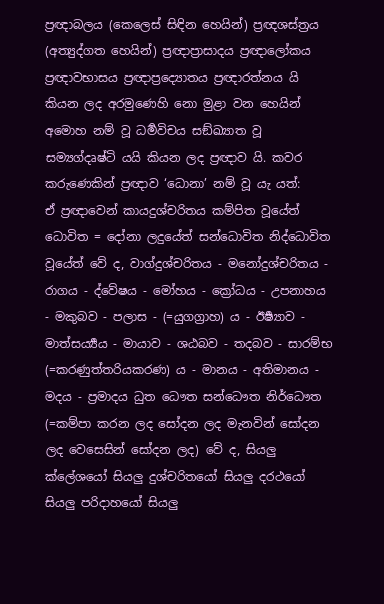ප්‍රඥාබලය (කෙලෙස් සිඳින හෙයින්) ප්‍රඥශස්ත්‍රය (අත්‍යුද්ගත හෙයින්) ප්‍රඥාප්‍රාසාදය ප්‍රඥාලෝකය ප්‍රඥාවභාසය ප්‍රඥාප්‍රද්‍යොතය ප්‍රඥාරත්නය යි කියන ලද අරමුණෙහි නො මුළා වන හෙයින් අමොහ නම් වූ ධර්‍මවිචය සඞ්ඛ්‍යාත වූ සම්‍යග්දෘෂ්ටි යයි කියන ලද ප්‍රඥාව යි. කවර කරුණෙකින් ප්‍රඥාව ‘ධොනා’ නම් වූ යැ යත්:
ඒ ප්‍රඥාවෙන් කායදුශ්චරිතය කම්පිත වූයේත් ධොවිත = දෝනා ලදුයේත් සන්ධොවිත නිද්ධොවිත වූයේත් වේ ද, වාග්දුශ්චරිතය - මනෝදුශ්චරිතය - රාගය - ද්වේෂය - මෝහය - ක්‍රෝධය - උපනාහය - මකුබව - පලාස - (=යුගග්‍රාහ) ය - ඊර්‍ෂ්‍යාව - මාත්සර්‍ය්‍යය - මායාව - ශඨබව - තදබව - සාරම්භ (=කරණුත්තරියකරණ) ය - මානය - අතිමානය - මදය - ප්‍රමාදය ධුත ධෞත සන්ධෞත නිර්ධෞත (=කම්පා කරන ලද සෝදන ලද මැනවින් සෝදන ලද වෙසෙසින් සෝදන ලද) වේ ද, සියලු ක්ලේශයෝ සියලු දුශ්චරිතයෝ සියලු දරථයෝ සියලු පරිදාහයෝ සියලු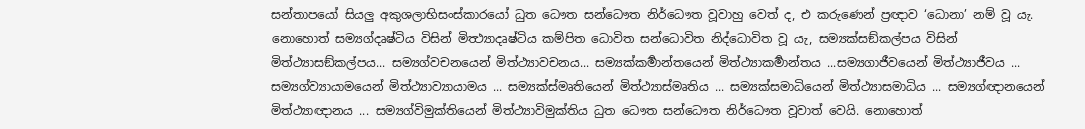සන්තාපයෝ සියලු අකුශලාභිසංස්කාරයෝ ධුත ධෞත සන්ධෞත නිර්ධෞත වූවාහු වෙත් ද, එ කරුණෙන් ප්‍රඥාව ‘ධොනා’ නම් වූ යැ. නොහොත් සම්‍යග්දෘෂ්ටිය විසින් මිත්‍ථ්‍යාදෘෂ්ටිය කම්පිත ධොවිත සන්ධොවිත නිද්ධොවිත වූ යැ, සම්‍යක්සඞ්කල්පය විසින් මිත්ථ්‍යාසඞ්කල්පය... සම්‍යග්වචනයෙන් මිත්ථ්‍යාවචනය... සම්‍යක්කර්‍මාන්තයෙන් මිත්ථ්‍යාකර්‍මාන්තය ...සම්‍යගාජීවයෙන් මිත්ථ්‍යාජීවය ... සම්‍යග්ව්‍යායාමයෙන් මිත්ථ්‍යාව්‍යායාමය ... සම්‍යක්ස්මෘතියෙන් මිත්ථ්‍යාස්මෘතිය ... සම්‍යක්සමාධියෙන් මිත්ථ්‍යාසමාධිය ... සම්‍යග්ඥානයෙන් මිත්ථ්‍යාඥානය ... සම්‍යග්විමුක්තියෙන් මිත්ථ්‍යාවිමුක්තිය ධුත ධෞත සන්ධෞත නිර්ධෞත වූවාත් වෙයි. නොහොත්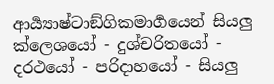ආර්‍ය්‍යාෂ්ටාඞ්ගිකමාර්‍ගයෙන් සියලු ක්ලෙශයෝ - දුශ්චරිතයෝ - දරථයෝ - පරිදාහයෝ - සියලු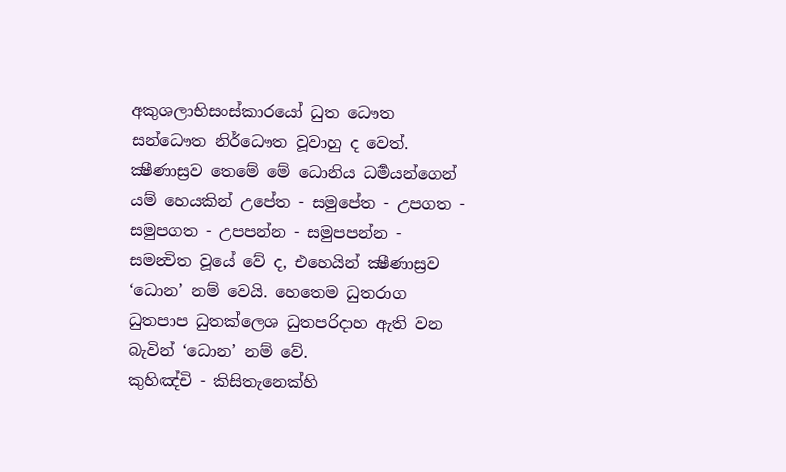අකුශලාභිසංස්කාරයෝ ධුත ධෞත සන්ධෞත නිර්ධෞත වූවාහු ද වෙත්. ක්‍ෂීණාස්‍රව තෙමේ මේ ධොනිය ධර්‍මයන්ගෙන් යම් හෙයකින් උපේත - සමුපේත - උපගත - සමුපගත - උපපන්න - සමුපපන්න - සමන්‍විත වූයේ වේ ද, එහෙයින් ක්‍ෂීණාස්‍රව ‘ධොන’ නම් වෙයි. හෙතෙම ධුතරාග ධුතපාප ධුතක්ලෙශ ධුතපරිදාහ ඇති වන බැවින් ‘ධොන’ නම් වේ.
කුහිඤ්චි - කිසිතැනෙක්හි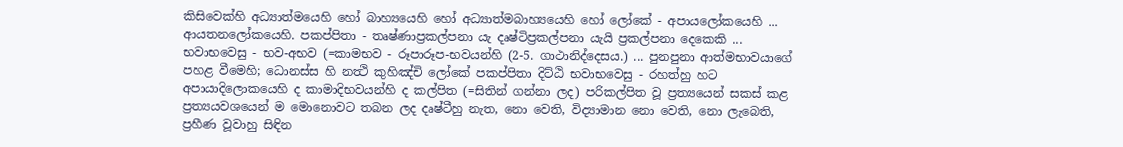කිසිවෙක්හි අධ්‍යාත්මයෙහි හෝ බාහ්‍යයෙහි හෝ අධ්‍යාත්මබාහ්‍යයෙහි හෝ ලෝකේ - අපායලෝකයෙහි ... ආයතනලෝකයෙහි. පකප්පිතා - තෘෂ්ණාප්‍රකල්පනා යැ දෘෂ්ටිප්‍රකල්පනා යැයි ප්‍රකල්පනා දෙකෙකි ... භවාභවෙසු - භව-අභව (=කාමභව - රූපාරූප-භවයන්හි (2-5. ගාථානිද්දෙසය.) ... පුනපුනා ආත්මභාවයාගේ පහළ වීමෙහි; ධොනස්ස හි නත්‍ථි කුහිඤ්චි ලෝකේ පකප්පිතා දිට්ඨි භවාභවෙසු - රහත්හු හට අපායාදිලොකයෙහි ද කාමාදිභවයන්හි ද කල්පිත (=සිතින් ගන්නා ලද) පරිකල්පිත වූ ප්‍රත්‍යයෙන් සකස් කළ ප්‍රත්‍යයවශයෙන් ම මොනොවට තබන ලද දෘෂ්ටීහු නැත, නො වෙති, විද්‍යාමාන නො වෙති, නො ලැබෙති, ප්‍රහීණ වූවාහු සිඳින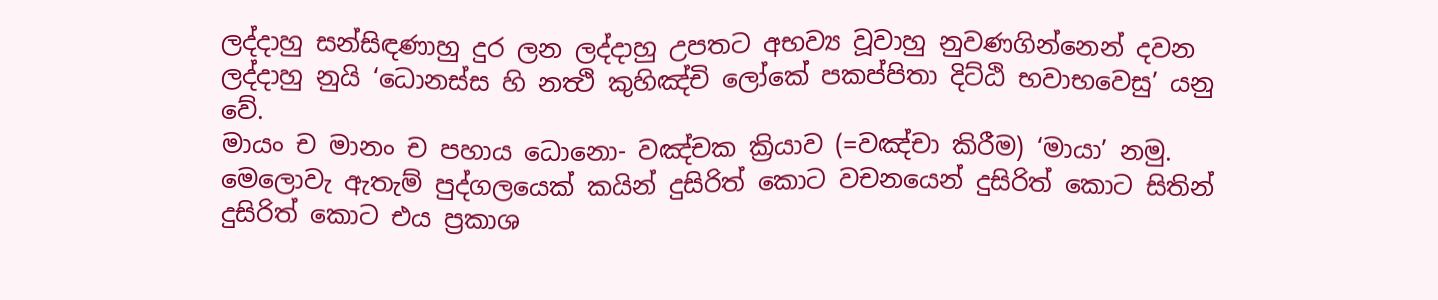ලද්දාහු සන්සිඳණාහු දුර ලන ලද්දාහු උපතට අභව්‍ය වූවාහු නුවණගින්නෙන් දවන ලද්දාහු නුයි ‘ධොනස්ස හි නත්‍ථි කුහිඤ්චි ලෝකේ පකප්පිතා දිට්ඨි භවාභවෙසු’ යනු වේ.
මායං ච මානං ච පහාය ධොනො- වඤ්චක ක්‍රියාව (=වඤ්චා කිරීම) ‘මායා’ නමු. මෙලොවැ ඇතැම් පුද්ගලයෙක් කයින් දුසිරිත් කොට වචනයෙන් දුසිරිත් කොට සිතින් දුසිරිත් කොට එය ප්‍රකාශ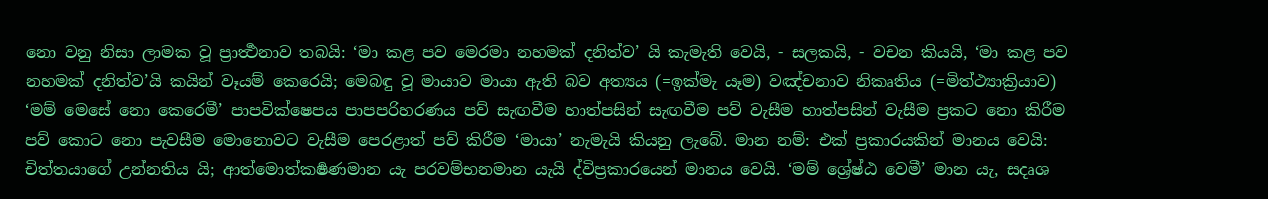නො වනු නිසා ලාමක වූ ප්‍රාර්‍ත්‍ථනාව තබයි: ‘මා කළ පව මෙරමා නහමක් දනිත්ව’ යි කැමැති වෙයි, - සලකයි, - වචන කියයි, ‘මා කළ පව නහමක් දනිත්ව’යි කයින් වෑයම් කෙරෙයි; මෙබඳු වූ මායාව මායා ඇති බව අත්‍යය (=ඉක්මැ යෑම) වඤ්චනාව නිකෘතිය (=මිත්ථ්‍යාක්‍රියාව) ‘මම් මෙසේ නො කෙරෙමී’ පාපවික්ෂෙපය පාපපරිහරණය පව් සැඟවීම හාත්පසින් සැඟවීම පව් වැසීම හාත්පසින් වැසීම ප්‍රකට නො කිරීම පව් කොට නො පැවසීම මොනොවට වැසීම පෙරළාත් පව් කිරීම ‘මායා’ නැමැයි කියනු ලැබේ. මාන නම්: එක් ප්‍රකාරයකින් මානය වෙයි: චිත්තයාගේ උන්නතිය යි; ආත්මොත්කර්‍ෂණමාන යැ පරවම්භනමාන යැයි ද්විප්‍රකාරයෙන් මානය වෙයි. ‘මම් ශ්‍රේෂ්ඨ වෙමී’ මාන යැ, සදෘශ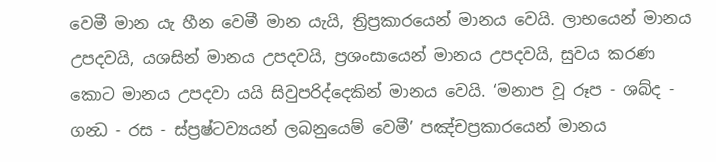වෙමී මාන යැ හීන වෙමී මාන යැයි, ත්‍රිප්‍රකාරයෙන් මානය වෙයි. ලාභයෙන් මානය උපදවයි, යශසින් මානය උපදවයි, ප්‍රශංසායෙන් මානය උපදවයි, සුවය කරණ කොට මානය උපදවා යයි සිවුපරිද්දෙකින් මානය වෙයි. ‘මනාප වූ රූප - ශබ්ද - ගන්‍ධ - රස - ස්ප්‍රෂ්ටව්‍යයන් ලබනුයෙම් වෙමී’ පඤ්චප්‍රකාරයෙන් මානය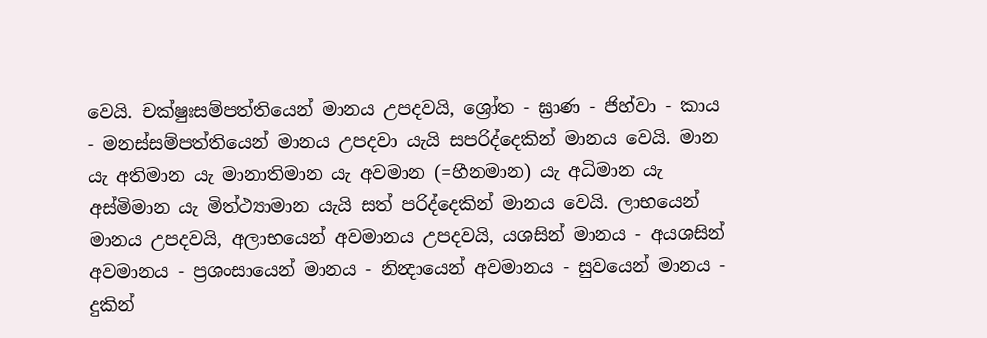වෙයි. චක්ෂුඃසම්පත්තියෙන් මානය උපදවයි, ශ්‍රෝත - ඝ්‍රාණ - ජිහ්වා - කාය - මනස්සම්පත්තියෙන් මානය උපදවා යැයි සපරිද්දෙකින් මානය වෙයි. මාන යැ අතිමාන යැ මානාතිමාන යැ අවමාන (=හීනමාන) යැ අධිමාන යැ අස්මිමාන යැ මිත්ථ්‍යාමාන යැයි සත් පරිද්දෙකින් මානය වෙයි. ලාභයෙන් මානය උපදවයි, අලාභයෙන් අවමානය උපදවයි, යශසින් මානය - අයශසින් අවමානය - ප්‍රශංසායෙන් මානය - නින්‍දායෙන් අවමානය - සුවයෙන් මානය - දුකින්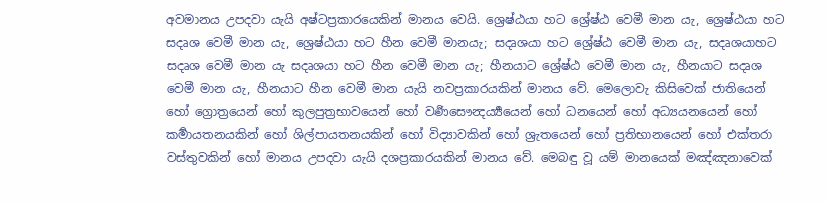අවමානය උපදවා යැයි අෂ්ටප්‍රකාරයෙකින් මානය වෙයි. ශ්‍රෙෂ්ඨයා හට ශ්‍රේෂ්ඨ වෙමී මාන යැ, ශ්‍රෙෂ්ඨයා හට සදෘශ වෙමී මාන යැ, ශ්‍රෙෂ්ඨයා හට හීන වෙමී මානයැ; සදෘශයා හට ශ්‍රේෂ්ඨ වෙමී මාන යැ, සදෘශයාහට සදෘශ වෙමී මාන යැ සදෘශයා හට හීන වෙමී මාන යැ; හීනයාට ශ්‍රේෂ්ඨ වෙමී මාන යැ, හීනයාට සදෘශ වෙමී මාන යැ, හීනයාට හීන වෙමී මාන යැයි නවප්‍රකාරයකින් මානය වේ. මෙලොවැ කිසිවෙක් ජාතියෙන් හෝ ග්‍රොත්‍රයෙන් හෝ කුලපුත්‍රභාවයෙන් හෝ වර්‍ණසෞන්‍දර්‍ය්‍යයෙන් හෝ ධනයෙන් හෝ අධ්‍යයනයෙන් හෝ කර්‍මායතනයකින් හෝ ශිල්පායතනයකින් හෝ විද්‍යාවකින් හෝ ශ්‍රැතයෙන් හෝ ප්‍රතිභානයෙන් හෝ එක්තරා වස්තුවකින් හෝ මානය උපදවා යැයි දශප්‍රකාරයකින් මානය වේ. මෙබඳු වූ යම් මානයෙක් මඤ්ඤනාවෙක්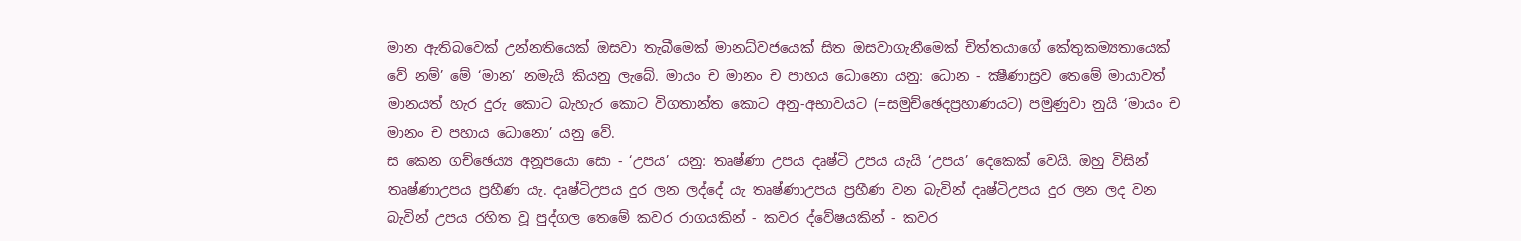මාන ඇතිබවෙක් උන්නතියෙක් ඔසවා තැබීමෙක් මානධ්වජයෙක් සිත ඔසවාගැනීමෙක් චිත්තයාගේ කේතුකම්‍යතායෙක් වේ නම්’ මේ ‘මාන’ නමැයි කියනු ලැබේ. මායං ච මානං ච පාහය ධොනො යනු: ධොන - ක්‍ෂීණාස්‍රව තෙමේ මායාවත් මානයත් හැර දුරු කොට බැහැර කොට විගතාන්ත කොට අනු-අභාවයට (=සමුච්ඡෙදප්‍රහාණයට) පමුණුවා නුයි ‘මායං ච මානං ච පහාය ධොනො’ යනු වේ.
ස කෙන ගච්ඡෙය්‍ය අනූපයො සො - ‘උපය’ යනු: තෘෂ්ණා උපය දෘෂ්ටි උපය යැයි ‘උපය’ දෙකෙක් වෙයි. ඔහු විසින් තෘෂ්ණාඋපය ප්‍රහීණ යැ. දෘෂ්ටිඋපය දුර ලන ලද්දේ යැ තෘෂ්ණාඋපය ප්‍රහීණ වන බැවින් දෘෂ්ටිඋපය දුර ලන ලද වන බැවින් උපය රහිත වූ පුද්ගල තෙමේ කවර රාගයකින් - කවර ද්වේෂයකින් - කවර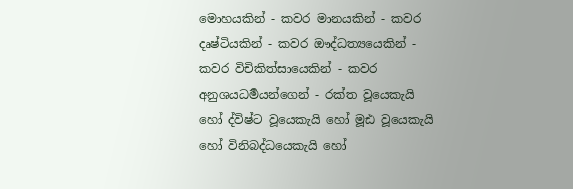මොහයකින් - කවර මානයකින් - කවර දෘෂ්ටියකින් - කවර ඖද්ධත්‍යයෙකින් - කවර විචිකිත්සායෙකින් - කවර අනුශයධර්‍මයන්ගෙන් - රක්ත වූයෙකැයි හෝ ද්විෂ්ට වූයෙකැයි හෝ මූඪ වූයෙකැයි හෝ විනිබද්ධයෙකැයි හෝ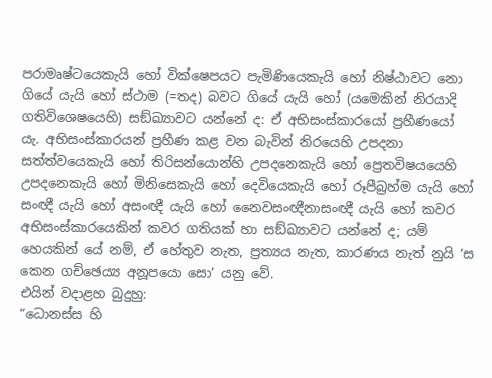පරාමෘෂ්ටයෙකැයි හෝ වික්ෂෙපයට පැමිණියෙකැයි හෝ නිෂ්ඨාවට නො ගියේ යැයි හෝ ස්ථාම (=තද) බවට ගියේ යැයි හෝ (යමෙකින් නිරයාදි ගතිවිශෙෂයෙහි) සඞ්ඛ්‍යාවට යන්නේ ද: ඒ අභිසංස්කාරයෝ ප්‍රහීණයෝ යැ. අභිසංස්කාරයන් ප්‍රහීණ කළ වන බැවින් නිරයෙහි උපදනා සත්ත්වයෙකැයි හෝ තිරිසන්යොන්හි උපදනෙකැයි හෝ ප්‍රෙතවිෂයයෙහි උපදනෙකැයි හෝ මිනිසෙකැයි හෝ දෙවියෙකැයි හෝ රූපීබ්‍රහ්ම යැයි හෝ සංඥී යැයි හෝ අසංඥී යැයි හෝ නෛවසංඥීනාසංඥී යැයි හෝ කවර අභිසංස්කාරයෙකින් කවර ගතියක් හා සඞ්ඛ්‍යාවට යන්නේ ද; යම් හෙයකින් යේ නම්, ඒ හේතුව නැත, ප්‍රත්‍යය නැත, කාරණය නැත් නුයි ‘ස කෙන ගච්ඡෙය්‍ය අනූපයො සො’ යනු වේ.
එයින් වදාළහ බුදුහු:
“ධොනස්ස හි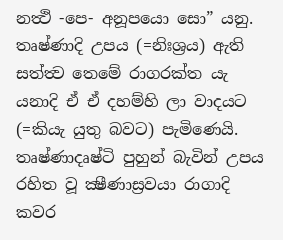නත්‍ථි -පෙ- අනූපයො සො” යනු.
තෘෂ්ණාදි උපය (=නිඃශ්‍රය) ඇති සත්ත්‍ව තෙමේ රාගරක්ත යැ යනාදි ඒ ඒ දහම්හි ලා වාදයට (=කියැ යුතු බවට) පැමිණෙයි. තෘෂ්ණාදෘෂ්ටි පුහුන් බැවින් උපය රහිත වූ ක්‍ෂීණාස්‍රවයා රාගාදි කවර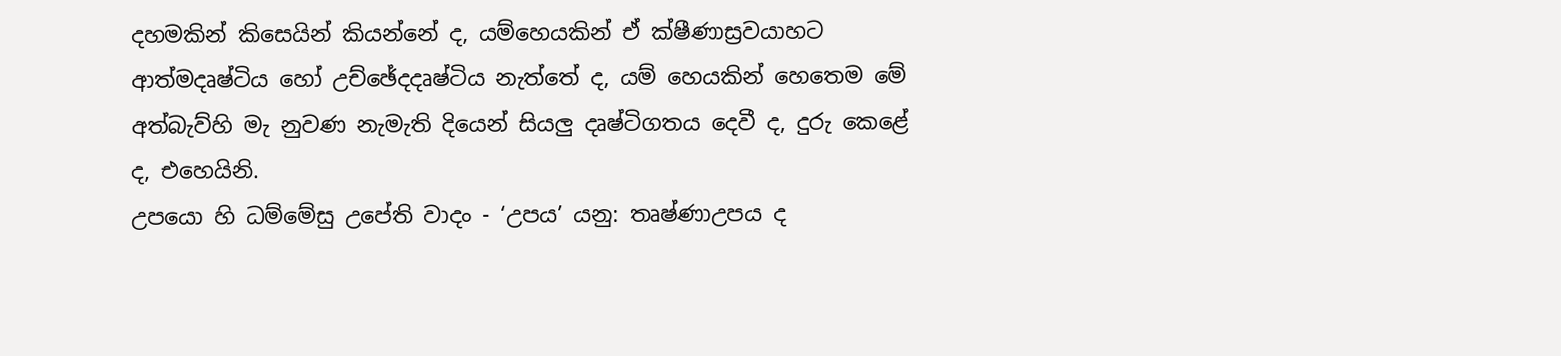දහමකින් කිසෙයින් කියන්නේ ද, යම්හෙයකින් ඒ ක්ෂීණාස්‍රවයාහට ආත්මදෘෂ්ටිය හෝ උච්ඡේදදෘෂ්ටිය නැත්තේ ද, යම් හෙයකින් හෙතෙම මේ අත්බැව්හි මැ නුවණ නැමැති දියෙන් සියලු දෘෂ්ටිගතය දෙවී ද, දුරු කෙළේ ද, එහෙයිනි.
උපයො හි ධම්මේසු උපේති වාදං - ‘උපය’ යනු: තෘෂ්ණාඋපය ද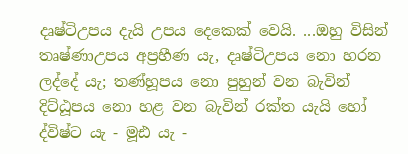දෘෂ්ටිඋපය දැයි උපය දෙකෙක් වෙයි. ...ඔහු විසින් තෘෂ්ණාඋපය අප්‍රහීණ යැ, දෘෂ්ටිඋපය නො හරන ලද්දේ යැ; තණ්හූපය නො පුහුන් වන බැවින් දිට්ඨූපය නො හළ වන බැවින් රක්ත යැයි හෝ ද්විෂ්ට යැ - මූඪ යැ -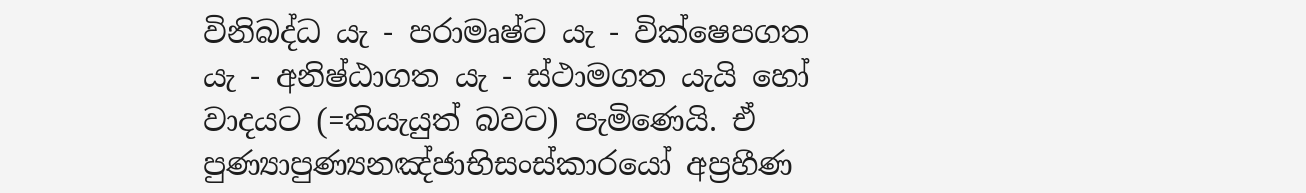විනිබද්ධ යැ - පරාමෘෂ්ට යැ - වික්ෂෙපගත යැ - අනිෂ්ඨාගත යැ - ස්ථාමගත යැයි හෝ වාදයට (=කියැයුත් බවට) පැමිණෙයි. ඒ පුණ්‍යාපුණ්‍යනඤ්ජාභිසංස්කාරයෝ අප්‍රහීණ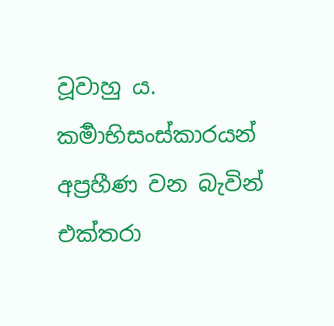වූවාහු ය. කර්‍මාභිසංස්කාරයන් අප්‍රහීණ වන බැවින් එක්තරා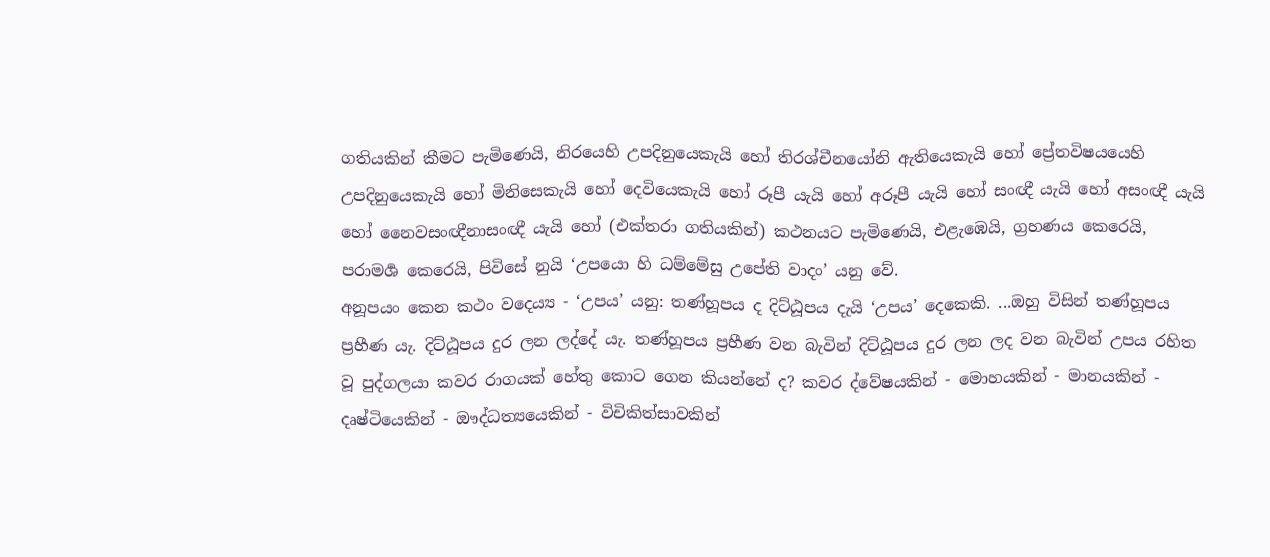ගතියකින් කීමට පැමිණෙයි, නිරයෙහි උපදිනුයෙකැයි හෝ තිරශ්චීනයෝනි ඇතියෙකැයි හෝ ප්‍රේතවිෂයයෙහි උපදිනුයෙකැයි හෝ මිනිසෙකැයි හෝ දෙවියෙකැයි හෝ රූපී යැයි හෝ අරූපී යැයි හෝ සංඥී යැයි හෝ අසංඥී යැයි හෝ නෛවසංඥීනාසංඥී යැයි හෝ (එක්තරා ගතියකින්) කථනයට පැමිණෙයි, එළැඹෙයි, ග්‍රහණය කෙරෙයි, පරාමර්‍ශ කෙරෙයි, පිවිසේ නුයි ‘උපයො හි ධම්මේසු උපේති වාදං’ යනු වේ.
අනූපයං කෙන කථං වදෙය්‍ය - ‘උපය’ යනු: තණ්හූපය ද දිට්ඨූපය දැයි ‘උපය’ දෙකෙකි. ...ඔහු විසින් තණ්හූපය ප්‍රහීණ යැ. දිට්ඨූපය දුර ලන ලද්දේ යැ. තණ්හූපය ප්‍රහීණ වන බැවින් දිට්ඨූපය දුර ලන ලද වන බැවින් උපය රහිත වූ පුද්ගලයා කවර රාගයක් හේතු කොට ගෙන කියන්නේ ද? කවර ද්වේෂයකින් - මොහයකින් - මානයකින් - දෘෂ්ටියෙකින් - ඖද්ධත්‍යයෙකින් - විචිකිත්සාවකින්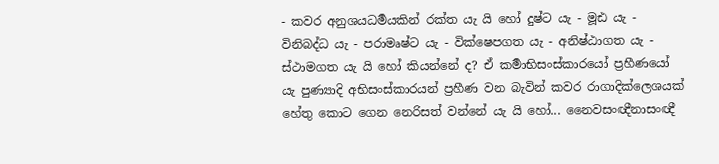- කවර අනුශයධර්‍මයකින් රක්ත යැ යි හෝ දුෂ්ට යැ - මූඪ යැ - විනිබද්ධ යැ - පරාමෘෂ්ට යැ - වික්ෂෙපගත යැ - අනිෂ්ඨාගත යැ - ස්ථාමගත යැ යි හෝ කියන්නේ ද? ඒ කර්‍මාභිසංස්කාරයෝ ප්‍රහීණයෝ යැ පුණ්‍යාදි අභිසංස්කාරයන් ප්‍රහීණ වන බැවින් කවර රාගාදික්ලෙශයක් හේතු කොට ගෙන නෙරිසත් වන්නේ යැ යි හෝ... නෛවසංඥීනාසංඥී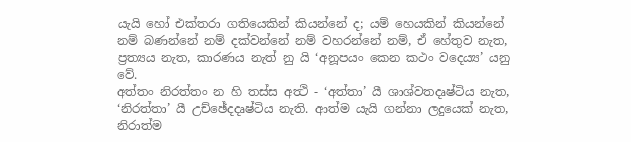යැයි හෝ එක්තරා ගතියෙකින් කියන්නේ ද; යම් හෙයකින් කියන්නේ නම් බණන්නේ නම් දක්වන්නේ නම් වහරන්නේ නම්, ඒ හේතුව නැත, ප්‍රත්‍යය නැත, කාරණය නැත් නු යි ‘අනූපයං කෙන කථං වදෙය්‍ය’ යනු වේ.
අත්තං නිරත්තං න හි තස්ස අත්‍ථි - ‘අත්තා’ යී ශාශ්වතදෘෂ්ටිය නැත, ‘නිරත්තා’ යී උච්ඡේදදෘෂ්ටිය නැති. ආත්ම යැයි ගන්නා ලදුයෙක් නැත, නිරාත්ම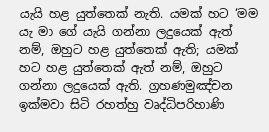යැයි හළ යුත්තෙක් නැති. යමක් හට ‘මම යැ මා ගේ යැයි ගන්නා ලදුයෙක් ඇත් නම්, ඔහුට හළ යුත්තෙක් ඇති; යමක් හට හළ යුත්තෙක් ඇත් නම්, ඔහුට ගන්නා ලදුයෙක් ඇති. ග්‍රහණමුඤ්චන ඉක්මවා සිටි රහත්හු වෘද්ධිපරිහාණි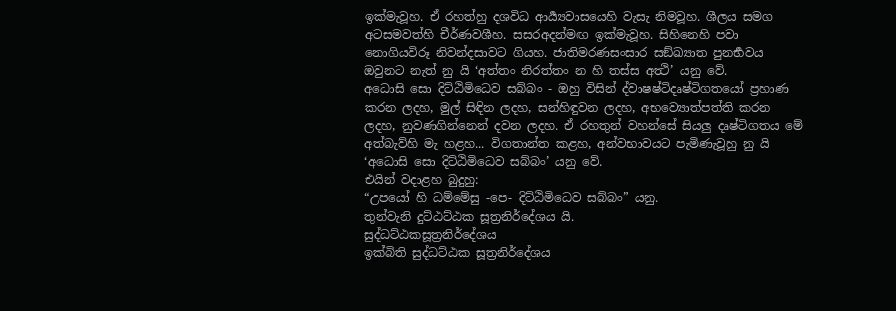ඉක්මැවූහ. ඒ රහත්හු දශවිධ ආර්‍ය්‍යවාසයෙහි වැසැ නිමවූහ. ශීලය සමග අටසමවත්හි චීර්ණවශීහ. සසරඅදන්මඟ ඉක්මැවූහ. සිහිනෙහි පවා නොගියවිරූ නිවන්දසාවට ගියහ. ජාතිමරණසංසාර සඞ්ඛ්‍යාත පුනර්‍භවය ඔවුනට නැත් නු යි ‘අත්තං නිරත්තං න හි තස්ස අත්‍ථි’ යනු වේ.
අධොසි සො දිට්ඨිමිධෙව සබ්බං - ඔහු විසින් ද්වාෂෂ්ටිදෘෂ්ටිගතයෝ ප්‍රහාණ කරන ලදහ, මුල් සිඳින ලදහ, සන්හිඳුවන ලදහ, අභව්‍යොත්පත්ති කරන ලදහ, නුවණගින්නෙන් දවන ලදහ. ඒ රහතුන් වහන්සේ සියලු දෘෂ්ටිගතය මේ අත්බැව්හි මැ හළහ... විගතාන්ත කළහ, අන්වභාවයට පැමිණැවූහු නු යි ‘අධොසි සො දිට්ඨිමිධෙව සබ්බං’ යනු වේ.
එයින් වදාළහ බුදුහු:
“උපයෝ හි ධම්මේසු -පෙ- දිට්ඨිමිධෙව සබ්බං” යනු.
තුන්වැනි දුට්ඨට්ඨක සූත්‍රනිර්දේශය යි.
සුද්‌ධට්‌ඨකසූත්‍රනිර්දේශය
ඉක්බිති සුද්ධට්ඨක සූත්‍රනිර්දේශය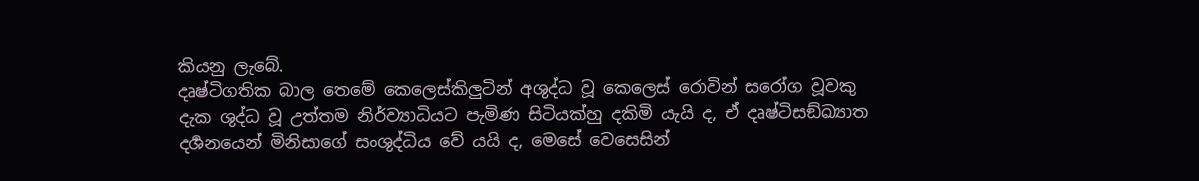කියනු ලැබේ.
දෘෂ්ටිගතික බාල තෙමේ කෙලෙස්කිලුටින් අශුද්ධ වූ කෙලෙස් රොවින් සරෝග වූවකු දැක ශුද්ධ වූ උත්තම නිර්ව්‍යාධියට පැමිණ සිටියක්හු දකිමි යැයි ද, ඒ දෘෂ්ටිසඞ්ඛ්‍යාත දර්‍ශනයෙන් මිනිසාගේ සංශුද්ධිය වේ යයි ද, මෙසේ වෙසෙසින්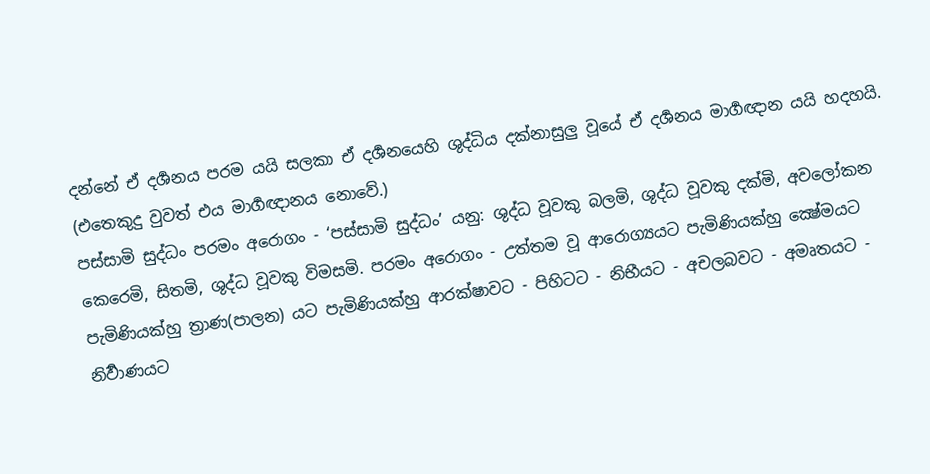දන්නේ ඒ දර්‍ශනය පරම යයි සලකා ඒ දර්‍ශනයෙහි ශුද්ධිය දක්නාසුලු වූයේ ඒ දර්‍ශනය මාර්‍ගඥාන යයි හදහයි. (එතෙකුදු වුවත් එය මාර්‍ගඥානය නොවේ.)
පස්සාමි සුද්ධං පරමං අරොගං - ‘පස්සාමි සුද්ධං’ යනු: ශුද්ධ වූවකු බලමි, ශුද්ධ වූවකු දක්මි, අවලෝකන කෙරෙමි, සිතමි, ශුද්ධ වූවකු විමසමි. පරමං අරොගං - උත්තම වූ ආරොග්‍යයට පැමිණියක්හු ක්‍ෂේමයට පැමිණියක්හු ත්‍රාණ(පාලන) යට පැමිණියක්හු ආරක්ෂාවට - පිහිටට - නිභීයට - අචලබවට - අමෘතයට - නිර්‍වාණයට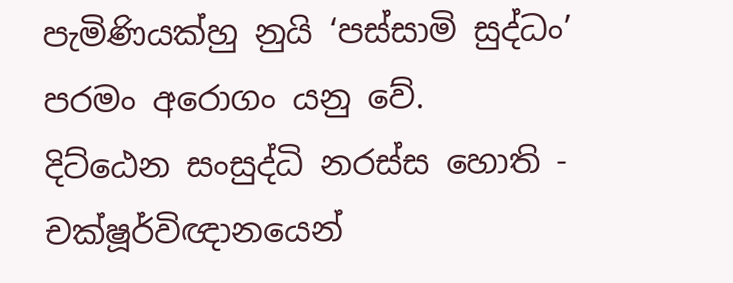පැමිණියක්හු නුයි ‘පස්සාමි සුද්ධං’ පරමං අරොගං යනු වේ.
දිට්ඨෙන සංසුද්ධි නරස්ස හොති - චක්ෂූර්විඥානයෙන්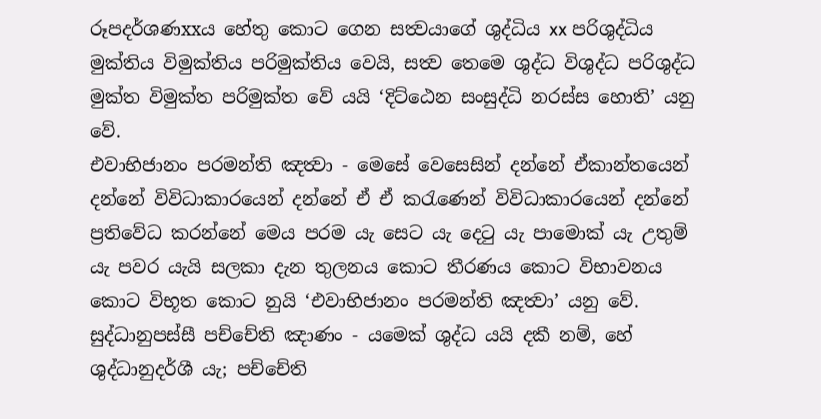රූපදර්ශණxxය හේතු කොට ගෙන සත්‍වයාගේ ශුද්ධිය xx පරිශුද්ධිය මුක්තිය විමුක්තිය පරිමුක්තිය වෙයි, සත්‍ව තෙමෙ ශුද්ධ විශුද්ධ පරිශුද්ධ මුක්ත විමුක්ත පරිමුක්ත වේ යයි ‘දිට්ඨෙන සංසුද්ධි නරස්ස හොති’ යනු වේ.
එවාභිජානං පරමන්ති ඤත්‍වා - මෙසේ වෙසෙසින් දන්නේ ඒකාන්තයෙන් දන්නේ විවිධාකාරයෙන් දන්නේ ඒ ඒ කරැණෙන් විවිධාකාරයෙන් දන්නේ ප්‍රතිවේධ කරන්නේ මෙය පරම යැ සෙට යැ දෙටු යැ පාමොක් යැ උතුම් යැ පවර යැයි සලකා දැන තුලනය කොට තීරණය කොට විභාවනය කොට විභූත කොට නුයි ‘එවාභිජානං පරමන්ති ඤත්‍වා’ යනු වේ.
සුද්ධානුපස්සී පච්චේති ඤාණං - යමෙක් ශුද්ධ යයි දකී නම්, හේ ශුද්ධානුදර්ශී යැ; පච්චේති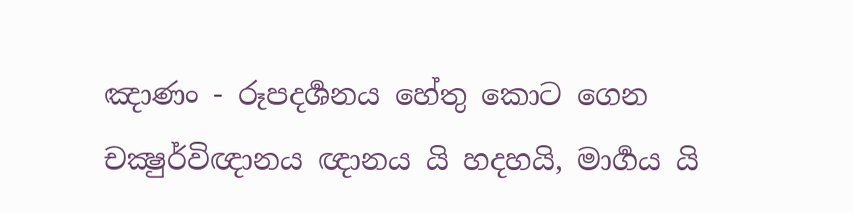ඤාණං - රූපදර්‍ශනය හේතු කොට ගෙන චක්‍ෂුර්විඥානය ඥානය යි හදහයි, මාර්‍ගය යි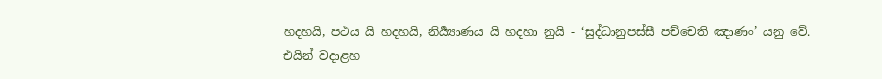හදහයි, පථය යි හදහයි, නිර්‍ය්‍යාණය යි හදහා නුයි - ‘සුද්ධානුපස්සී පච්චෙති ඤාණං’ යනු වේ.
එයින් වදාළහ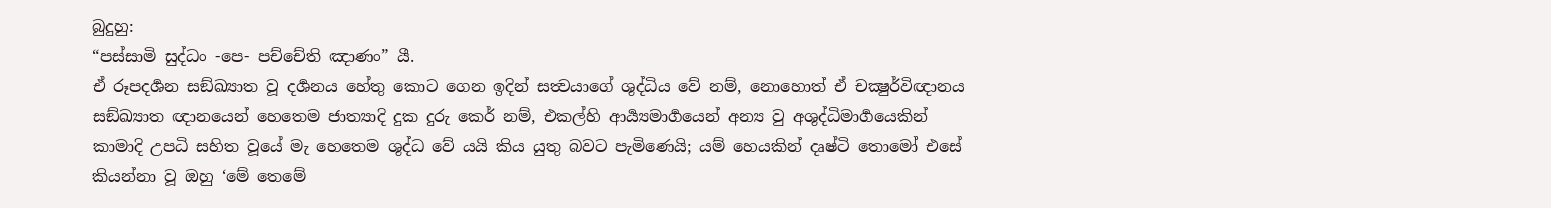බුදුහු:
“පස්සාමි සුද්ධං -පෙ- පච්චේති ඤාණං” යී.
ඒ රූපදර්‍ශන සඞ්ඛ්‍යාත වූ දර්‍ශනය හේතු කොට ගෙන ඉදින් සත්‍වයාගේ ශුද්ධිය වේ නම්, නොහොත් ඒ චක්‍ෂුර්විඥානය සඞ්ඛ්‍යාත ඥානයෙන් හෙතෙම ජාත්‍යාදි දුක දුරු කෙර් නම්, එකල්හි ආර්‍ය්‍යමාර්‍ගයෙන් අන්‍ය වු අශුද්ධිමාර්‍ගයෙකින් කාමාදි උපධි සහිත වූයේ මැ හෙතෙම ශුද්ධ වේ යයි කිය යුතු බවට පැමිණෙයි; යම් හෙයකින් දෘෂ්ටි තොමෝ එසේ කියන්නා වූ ඔහු ‘මේ තෙමේ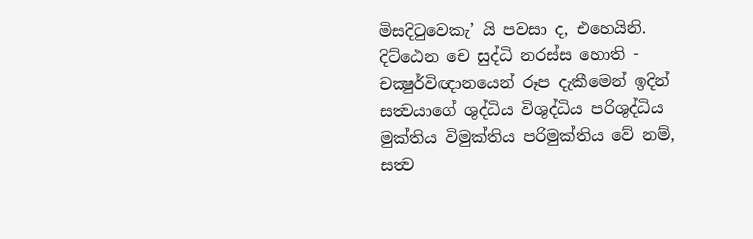මිසදිටුවෙකැ’ යි පවසා ද, එහෙයිනි.
දිට්ඨෙන චෙ සුද්ධි නරස්ස හොති - චක්‍ෂුර්විඥානයෙන් රූප දැකීමෙන් ඉදින් සත්‍වයාගේ ශුද්ධිය විශුද්ධිය පරිශුද්ධිය මුක්තිය විමුක්තිය පරිමුක්තිය වේ නම්, සත්‍ව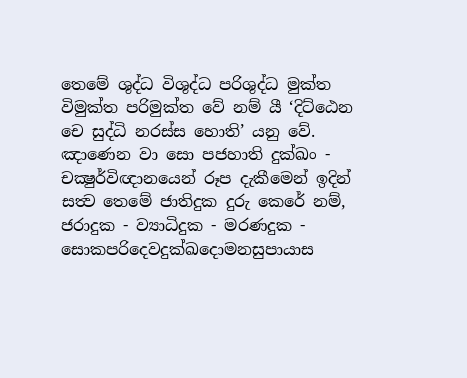තෙමේ ශුද්ධ විශුද්ධ පරිශුද්ධ මුක්ත විමුක්ත පරිමුක්ත වේ නම් යී ‘දිට්ඨෙන චෙ සුද්ධි නරස්ස හොති’ යනු වේ.
ඤාණෙන වා සො පජහාති දුක්ඛං - චක්‍ෂුර්විඥානයෙන් රූප දැකීමෙන් ඉදින් සත්‍ව තෙමේ ජාතිදුක දුරු කෙරේ නම්, ජරාදුක - ව්‍යාධිදුක - මරණදුක - සොකපරිදෙවදුක්ඛදොමනසුපායාස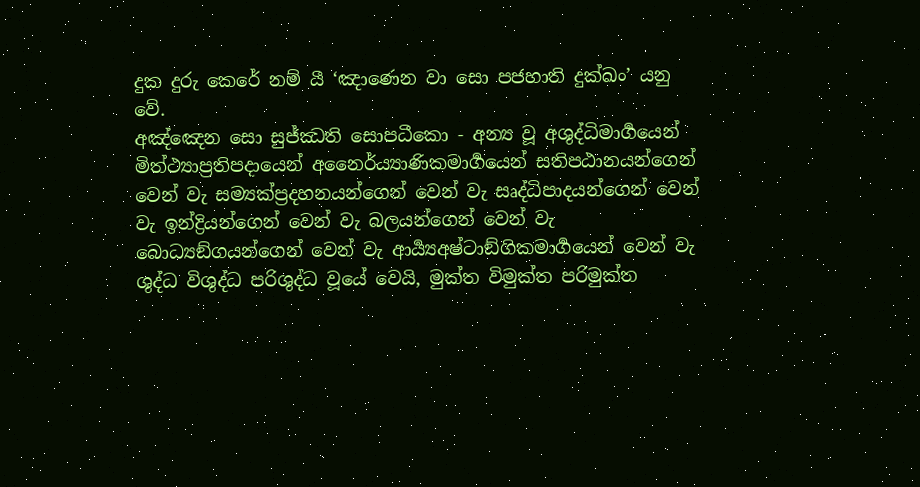දුක දුරු කෙරේ නම් යී ‘ඤාණෙන වා සො පජහාති දුක්ඛං’ යනු වේ.
අඤ්ඤෙන සො සුජ්ඣති සොපධීකො - අන්‍ය වූ අශුද්ධිමාර්‍ගයෙන් මිත්ථ්‍යාප්‍රතිපදායෙන් අනෛර්ය්‍යාණිකමාර්‍ගයෙන් සතිපඨානයන්ගෙන් වෙන් වැ සම්‍යක්ප්‍රදහනයන්ගෙන් වෙන් වැ සෘද්ධිපාදයන්ගෙන් වෙන් වැ ඉන්ද්‍රියන්ගෙන් වෙන් වැ බලයන්ගෙන් වෙන් වැ බොධ්‍යඞ්ගයන්ගෙන් වෙන් වැ ආර්‍ය්‍යඅෂ්ටාඞ්ගිකමාර්‍ගයෙන් වෙන් වැ ශුද්ධ විශුද්ධ පරිශුද්ධ වූයේ වෙයි, මුක්ත විමුක්ත පරිමුක්ත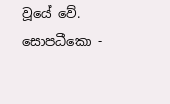වූයේ වේ. සොපධීකො -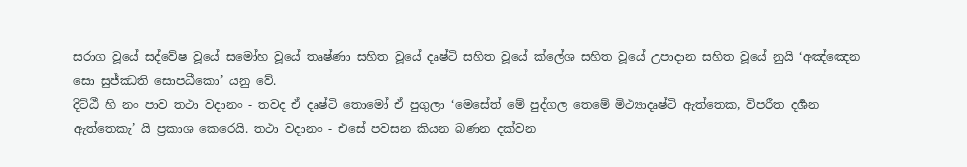සරාග වූයේ සද්වේෂ වූයේ සමෝහ වූයේ තෘෂ්ණා සහිත වූයේ දෘෂ්ටි සහිත වූයේ ක්ලේශ සහිත වූයේ උපාදාන සහිත වූයේ නුයි ‘අඤ්ඤෙන සො සුජ්ඣති සොපධීකො’ යනු වේ.
දිට්ඨී හි නං පාව තථා වදානං - තවද ඒ දෘෂ්ටි තොමෝ ඒ පුගුලා ‘මෙසේත් මේ පුද්ගල තෙමේ මිථ්‍යාදෘෂ්ටි ඇත්තෙක, විපරීත දර්‍ශන ඇත්තෙකැ’ යි ප්‍රකාශ කෙරෙයි. තථා වදානං - එසේ පවසන කියන බණන දක්වන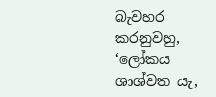බැවහර කරනුවහු, ‘ලෝකය ශාශ්වත යැ,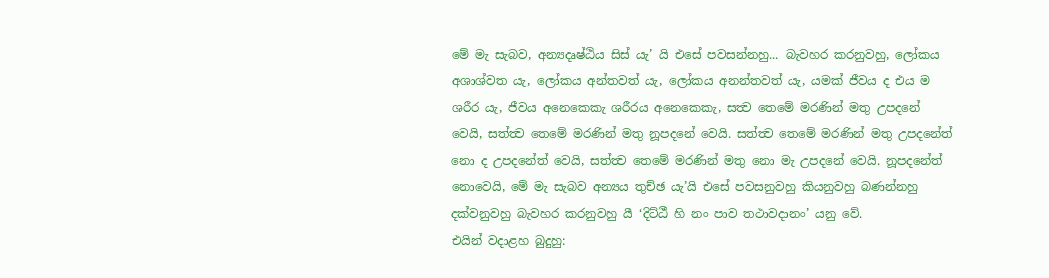මේ මැ සැබව, අන්‍යදෘෂ්ඨිය සිස් යැ’ යි එසේ පවසන්නහු... බැවහර කරනුවහු, ලෝකය අශාශ්වත යැ, ලෝකය අන්තවත් යැ, ලෝකය අනන්තවත් යැ, යමක් ජීවය ද එය ම ශරීර යැ, ජීවය අනෙකෙකැ ශරීරය අනෙකෙකැ, සත්‍ව තෙමේ මරණින් මතු උපදනේ වෙයි, සත්ත්‍ව තෙමේ මරණින් මතු නූපදනේ වෙයි. සත්ත්‍ව තෙමේ මරණින් මතු උපදනේත් නො ද උපදනේත් වෙයි, සත්ත්‍ව තෙමේ මරණින් මතු නො මැ උපදනේ වෙයි. නූපදනේත් නොවෙයි, මේ මැ සැබව අන්‍යය තුච්ඡ යැ’යි එසේ පවසනුවහු කියනුවහු බණන්නහු දක්වනුවහු බැවහර කරනුවහු යී ‘දිට්ඨී හි නං පාව තථාවදානං’ යනු වේ.
එයින් වදාළහ බුදුහු: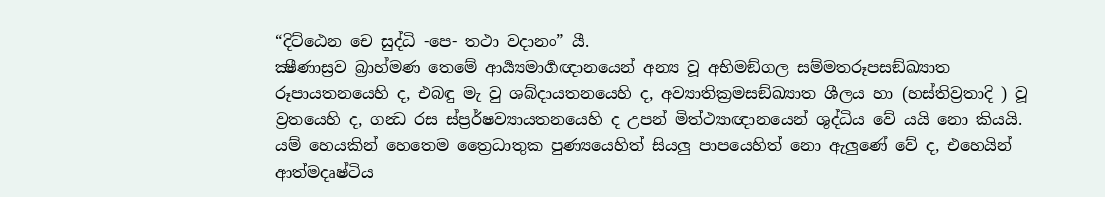“දිට්ඨෙන චෙ සුද්ධි -පෙ- තථා වදානං” යී.
ක්‍ෂීණාස්‍රව බ්‍රාහ්මණ තෙමේ ආර්‍ය්‍යමාර්‍ගඥානයෙන් අන්‍ය වූ අභිමඞ්ගල සම්මතරූපසඞ්ඛ්‍යාත රූපායතනයෙහි ද, එබඳු මැ වු ශබ්දායතනයෙහි ද, අව්‍යාතික්‍රමසඞ්ඛ්‍යාත ශීලය හා (හස්තිව්‍රතාදි ) වූ ව්‍රතයෙහි ද, ගන්‍ධ රස ස්ප්‍රර්ෂව්‍යායතනයෙහි ද උපන් මිත්ථ්‍යාඥානයෙන් ශුද්ධිය වේ යයි නො කියයි. යම් හෙයකින් හෙතෙම ත්‍රෛධාතුක පුණ්‍යයෙහිත් සියලු පාපයෙහිත් නො ඇලුණේ වේ ද, එහෙයින් ආත්මදෘෂ්ටිය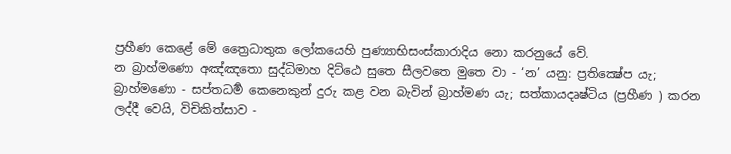ප්‍රහීණ කෙළේ මේ ත්‍රෛධාතුක ලෝකයෙහි පුණ්‍යාභිසංස්කාරාදිය නො කරනුයේ වේ.
න බ්‍රාහ්මණො අඤ්ඤතො සුද්ධිමාහ දිට්ඨෙ සුතෙ සීලවතෙ මුතෙ වා - ‘න’ යනු: ප්‍රතික්‍ෂේප යැ; බ්‍රාහ්මණො - සප්තධර්‍ම කෙනෙකුන් දුරු කළ වන බැවින් බ්‍රාහ්මණ යැ; සත්කායදෘෂ්ටිය (ප්‍රහීණ ) කරන ලද්දී වෙයි, විචිකිත්සාව -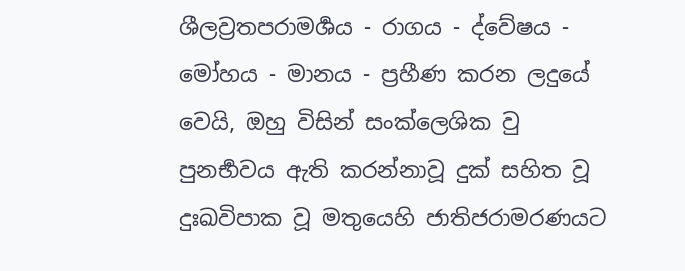ශීලව්‍රතපරාමර්‍ශය - රාගය - ද්වේෂය - මෝහය - මානය - ප්‍රහීණ කරන ලදුයේ වෙයි, ඔහු විසින් සංක්ලෙශික වු පුනර්‍භවය ඇති කරන්නාවූ දුක් සහිත වූ දුඃඛවිපාක වූ මතුයෙහි ජාතිජරාමරණයට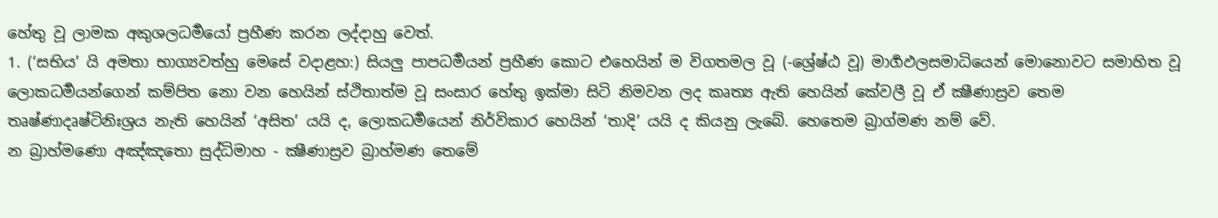හේතු වූ ලාමක අකුශලධර්‍මයෝ ප්‍රහීණ කරන ලද්දාහු වෙත්.
1. (‘සභිය’ යි අමතා භාග්‍යවත්හු මෙසේ වදාළහ:) සියලු පාපධර්‍මයන් ප්‍රහීණ කොට එහෙයින් ම විගතමල වූ (-ශ්‍රේෂ්ඨ වූ) මාර්‍ගඵලසමාධියෙන් මොනොවට සමාහිත වූ ලොකධර්‍මයන්ගෙන් කම්පිත නො වන හෙයින් ස්ථිතාත්ම වූ සංසාර හේතු ඉක්මා සිටි නිමවන ලද කෘත්‍ය ඇති හෙයින් කේවලී වූ ඒ ක්‍ෂීණාස්‍රව තෙම තෘෂ්ණාදෘෂ්ටිනිඃශ්‍රය නැති හෙයින් ‘අසිත’ යයි ද, ලොකධර්‍මයෙන් නිර්විකාර හෙයින් ‘තාදි’ යයි ද කියනු ලැබේ. හෙතෙම බ්‍රාග්මණ නම් වේ.
න බ්‍රාහ්මණො අඤ්ඤතො සුද්ධිමාහ - ක්‍ෂීණාස්‍රව බ්‍රාහ්මණ තෙමේ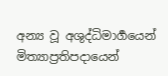අන්‍ය වූ අශුද්ධිමාර්‍ගයෙන් මිත්‍යාප්‍රතිපදායෙන්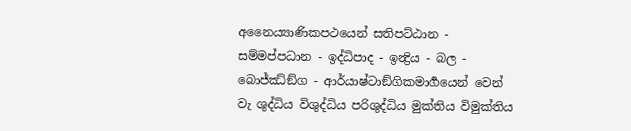අනෛය්‍යාණිකපථයෙන් සතිපට්ඨාන - සම්මප්පධාන - ඉද්ධිපාද - ඉන්‍ද්‍රිය - බල - බොජ්ඣ්ඞ්ග - ආර්යාෂ්ටාඞ්ගිකමාර්‍ගයෙන් වෙන් වැ ශුද්ධිය විශුද්ධිය පරිශුද්ධිය මුක්තිය විමුක්තිය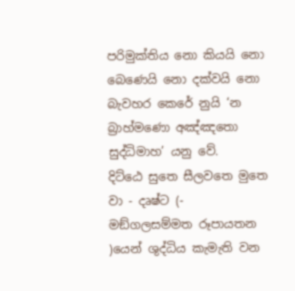පරිමුක්තිය නො කියයි නො බෙණෙයි නො දක්වයි නො බැවහර කෙරේ නුයි ‘න බ්‍රාහ්මණො අඤ්ඤතො සුද්ධිමාහ’ යනු වේ.
දිට්ඨෙ සුතෙ සීලවතෙ මුතෙ වා - දෘෂ්ට (- මඞ්ගලසම්මත රූපායතන )යෙන් ශුද්ධිය කැමැති වන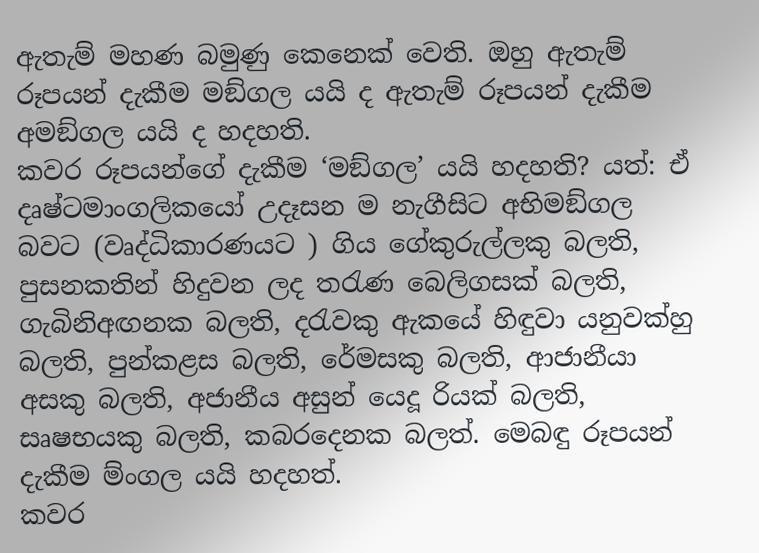ඇතැම් මහණ බමුණු කෙනෙක් වෙති. ඔහු ඇතැම් රූපයන් දැකීම මඞ්ගල යයි ද ඇතැම් රූපයන් දැකීම අමඞ්ගල යයි ද හදහති.
කවර රූපයන්ගේ දැකීම ‘මඞ්ගල’ යයි හදහති? යත්: ඒ දෘෂ්ටමාංගලිකයෝ උදෑසන ම නැගීසිට අභිමඞ්ගල බවට (වෘද්ධිකාරණයට ) ගිය ගේකුරුල්ලකු බලති, පුසනකතින් හිදුවන ලද තරැණ බෙලිගසක් බලති, ගැබිනිඅඟනක බලති, දරැවකු ඇකයේ හිඳුවා යනුවක්හු බලති, පුන්කළස බලති, රේමසකු බලති, ආජානීයා අසකු බලති, අජානීය අසුන් යෙදූ රියක් බලති, සෘෂභයකු බලති, කබරදෙනක බලත්. මෙබඳු රූපයන් දැකීම ම්ංගල යයි හදහත්.
කවර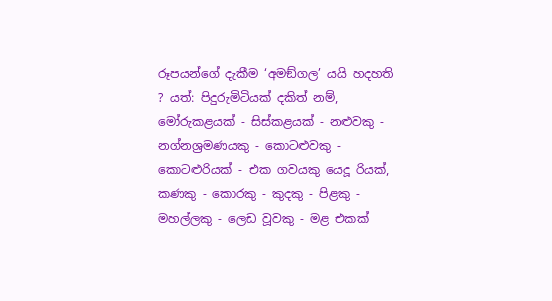රූපයන්ගේ දැකීම ‘අමඞ්ගල’ යයි හදහති ? යත්: පිදුරුමිටියක් දකිත් නම්, මෝරුකළයක් - සිස්කළයක් - නළුවකු - නග්නශ්‍රමණයකු - කොටළුවකු - කොටළුරියක් - එක ගවයකු යෙදූ රියක්, කණකු - කොරකු - කුදකු - පිළකු - මහල්ලකු - ලෙඩ වූවකු - මළ එකක්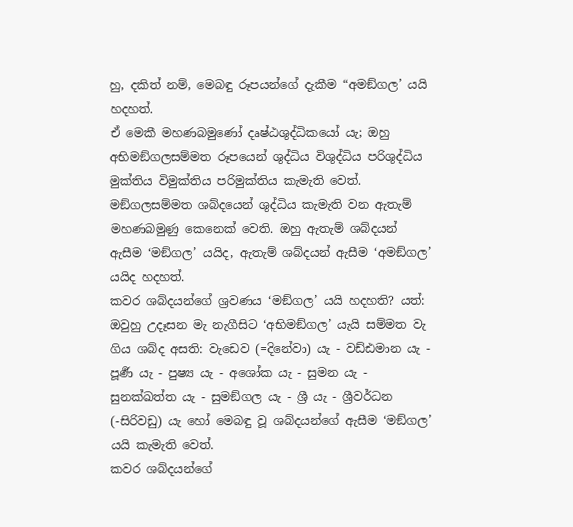හු, දකිත් නම්, මෙබඳු රූපයන්ගේ දැකීම “අමඞ්ගල’ යයි හදහත්.
ඒ මෙකී මහණබමුණෝ දෘෂ්ඨශුද්ධිකයෝ යැ; ඔහු අභිමඞ්ගලසම්මත රූපයෙන් ශුද්ධිය විශුද්ධිය පරිශුද්ධිය මුක්තිය විමුක්තිය පරිමුක්තිය කැමැති වෙත්.
මඞ්ගලසම්මත ශබ්දයෙන් ශුද්ධිය කැමැති වන ඇතැම් මහණබමුණු කෙනෙක් වෙති. ඔහු ඇතැම් ශබ්දයන් ඇසීම ‘මඞ්ගල’ යයිද, ඇතැම් ශබ්දයන් ඇසීම ‘අමඞ්ගල’ යයිද හදහත්.
කවර ශබ්දයන්ගේ ශ්‍රවණය ‘මඞ්ගල’ යයි හදහති? යත්: ඔවුහු උදෑසන මැ නැගීසිට ‘අභිමඞ්ගල’ යැයි සම්මත වැ ගිය ශබ්ද අසති: වැඩෙව (=දිනේවා) යැ - වඩ්ඪමාන යැ - පූර්‍ණ යැ - පුෂ්‍ය යැ - අශෝක යැ - සුමන යැ - සුනක්ඛත්ත යැ - සුමඞ්ගල යැ - ශ්‍රී යැ - ශ්‍රීවර්ධන (-සිරිවඩු) යැ හෝ මෙබඳු වූ ශබ්දයන්ගේ ඇසීම ‘මඞ්ගල’ යයි කැමැති වෙත්.
කවර ශබ්දයන්ගේ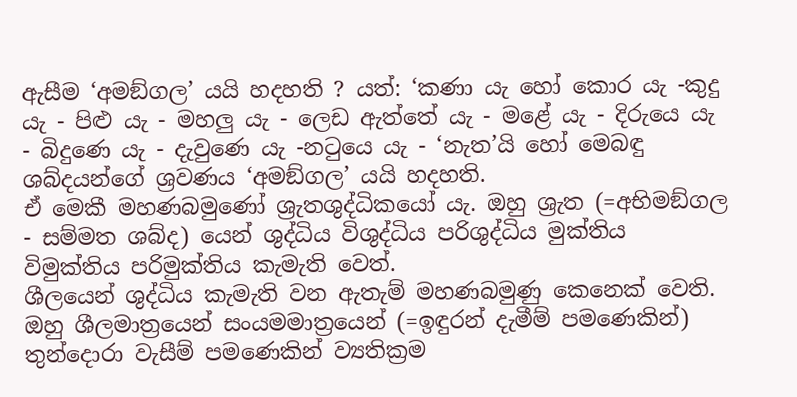ඇසීම ‘අමඞ්ගල’ යයි හදහති ? යත්: ‘කණා යැ හෝ කොර යැ -කුදු යැ - පිළු යැ - මහලු යැ - ලෙඩ ඇත්තේ යැ - මළේ යැ - දිරුයෙ යැ - බිදුණෙ යැ - දැවුණෙ යැ -නටුයෙ යැ - ‘නැත’යි හෝ මෙබඳු ශබ්දයන්ගේ ශ්‍රවණය ‘අමඞ්ගල’ යයි හදහති.
ඒ මෙකී මහණබමුණෝ ශ්‍රැතශුද්ධිකයෝ යැ. ඔහු ශ්‍රැත (=අභිමඞ්ගල - සම්මත ශබ්ද) යෙන් ශුද්ධිය විශුද්ධිය පරිශුද්ධිය මුක්තිය විමුක්තිය පරිමුක්තිය කැමැති වෙත්.
ශීලයෙන් ශුද්ධිය කැමැති වන ඇතැම් මහණබමුණු කෙනෙක් වෙති. ඔහු ශීලමාත්‍රයෙන් සංයමමාත්‍රයෙන් (=ඉඳුරන් දැමීම් පමණෙකින්) තුන්දොරා වැසීම් පමණෙකින් ව්‍යතික්‍රම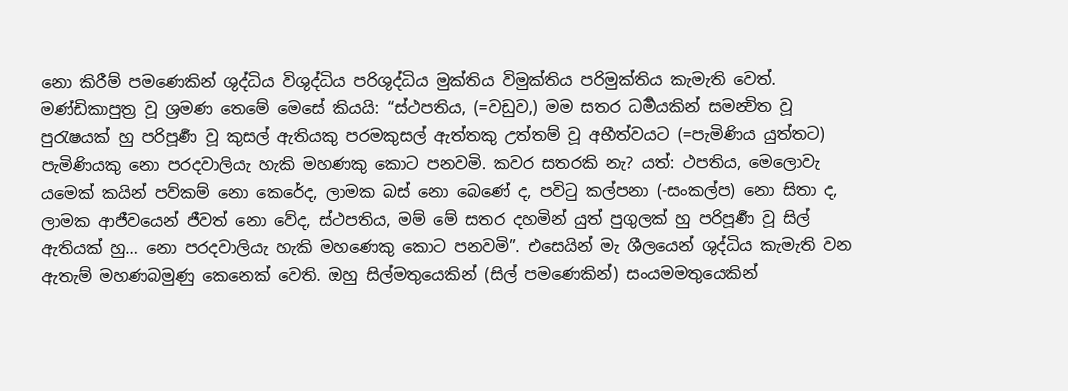නො කිරීම් පමණෙකින් ශුද්ධිය විශුද්ධිය පරිශුද්ධිය මුක්තිය විමුක්තිය පරිමුක්තිය කැමැති වෙත්.
මණ්ඩිකාපුත්‍ර වූ ශ්‍රමණ තෙමේ මෙසේ කියයි: “ස්ථපතිය, (=වඩුව,) මම සතර ධර්‍මයකින් සමන්‍විත වූ පුරැෂයක් හු පරිපූර්‍ණ වූ කුසල් ඇතියකු පරමකුසල් ඇත්තකු උත්තම් වූ අභීත්වයට (=පැමිණිය යුත්තට) පැමිණියකු නො පරදවාලියැ හැකි මහණකු කොට පනවමි. කවර සතරකි නැ? යත්: ථපතිය, මෙලොවැ යමෙක් කයින් පව්කම් නො කෙරේද, ලාමක බස් නො බෙණේ ද, පවිටු කල්පනා (-සංකල්ප) නො සිතා ද, ලාමක ආජීවයෙන් ජීවත් නො වේද, ස්ථපතිය, මම් මේ සතර දහමින් යුත් පුගුලක් හු පරිපූර්‍ණ වූ සිල් ඇතියක් හු… නො පරදවාලියැ හැකි මහණෙකු කොට පනවමි”. එසෙයින් මැ ශීලයෙන් ශුද්ධිය කැමැති වන ඇතැම් මහණබමුණු කෙනෙක් වෙති. ඔහු සිල්මතුයෙකින් (සිල් පමණෙකින්) සංයමමතුයෙකින්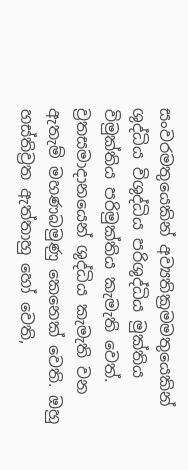සංවරමතුයෙකින් අව්‍යතික්‍රමමතුයෙකින් ශුද්ධිය විශුද්ධිය පරිශුද්ධිය මුක්තිය විමුක්තිය පරිමුක්තිය කැමැති වෙත්.
ව්‍රතසමාදානයෙන් ශුද්ධිය කැමැති වන ඇතැම් මහණබමුණු කෙනෙක් වෙති. ඔහු හස්තිව්‍රත ඇත්තාහු හෝ වෙති,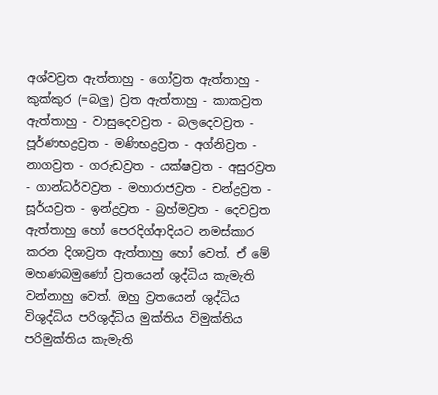අශ්වව්‍රත ඇත්තාහු - ගෝව්‍රත ඇත්තාහු - කුක්කුර (=බලු) ව්‍රත ඇත්තාහු - කාකව්‍රත ඇත්තාහු - වාසුදෙවව්‍රත - බලදෙවව්‍රත - පූර්ණභද්‍රව්‍රත - මණිභද්‍රව්‍රත - අග්නිව්‍රත - නාගව්‍රත - ගරුඩව්‍රත - යක්ෂව්‍රත - අසුරව්‍රත - ගාන්ධර්වව්‍රත - මහාරාජව්‍රත - චන්ද්‍රව්‍රත - සූර්යව්‍රත - ඉන්ද්‍රව්‍රත - බ්‍රහ්මව්‍රත - දෙවව්‍රත ඇත්තාහු හෝ පෙරදිග්ආදියට නමස්කාර කරන දිශාව්‍රත ඇත්තාහු හෝ වෙත්. ඒ මේ මහණබමුණෝ ව්‍රතයෙන් ශුද්ධිය කැමැති වන්නාහු වෙත්. ඔහු ව්‍රතයෙන් ශුද්ධිය විශුද්ධිය පරිශුද්ධිය මුක්තිය විමුක්තිය පරිමුක්තිය කැමැති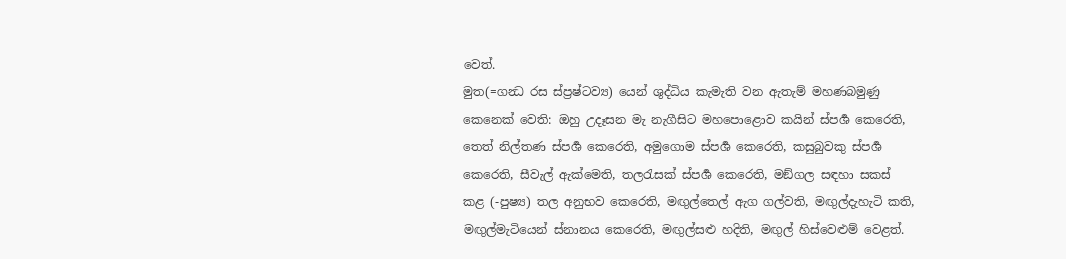වෙත්.
මුත(=ගන්‍ධ රස ස්ප්‍රෂ්ටව්‍ය) යෙන් ශුද්ධිය කැමැති වන ඇතැම් මහණබමුණු කෙනෙක් වෙති: ඔහු උදෑසන මැ නැගීසිට මහපොළොව කයින් ස්පර්‍ශ කෙරෙති, තෙත් නිල්තණ ස්පර්‍ශ කෙරෙති, අමුගොම ස්පර්‍ශ කෙරෙති, කසුබුවකු ස්පර්‍ශ කෙරෙති, සීවැල් ඇක්මෙති, තලරැසක් ස්පර්‍ශ කෙරෙති, මඞ්ගල සඳහා සකස් කළ (-පුෂ්‍ය) තල අනුභව කෙරෙති, මඟුල්තෙල් ඇග ගල්වති, මඟුල්දැහැටි කති, මඟුල්මැටියෙන් ස්නානය කෙරෙති, මඟුල්සළු හදිති, මඟුල් හිස්වෙළුම් වෙළත්.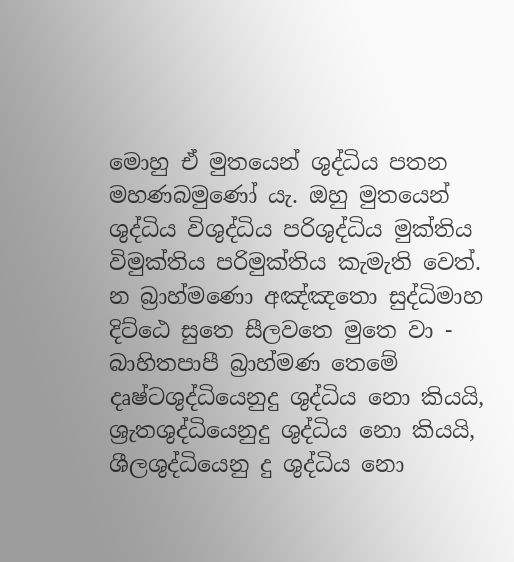මොහු ඒ මුතයෙන් ශුද්ධිය පතන මහණබමුණෝ යැ. ඔහු මුතයෙන් ශුද්ධිය විශුද්ධිය පරිශුද්ධිය මුක්තිය විමුක්තිය පරිමුක්තිය කැමැති වෙත්.
න බ්‍රාහ්මණො අඤ්ඤතො සුද්ධිමාහ දිට්ඨෙ සුතෙ සීලවතෙ මුතෙ වා - බාහිතපාපී බ්‍රාහ්මණ තෙමේ දෘෂ්ටශුද්ධියෙනුදු ශුද්ධිය නො කියයි, ශ්‍රැතශුද්ධියෙනුදු ශුද්ධිය නො කියයි, ශීලශුද්ධියෙනු දු ශුද්ධිය නො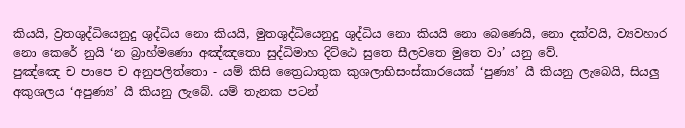කියයි, ව්‍රතශුද්ධියෙනුදු ශුද්ධිය නො කියයි, මුතශුද්ධියෙනුදු ශුද්ධිය නො කියයි නො බෙණෙයි, නො දක්වයි, ව්‍යවහාර නො කෙරේ නුයි ‘න බ්‍රාහ්මණො අඤ්ඤතො සුද්ධිමාහ දිට්ඨෙ සුතෙ සීලවතෙ මුතෙ වා’ යනු වේ.
පුඤ්ඤෙ ච පාපෙ ච අනුපලිත්තො - යම් කිසි ත්‍රෛධාතුක කුශලාභිසංස්කාරයෙක් ‘පුණ්‍ය’ යී කියනු ලැබෙයි, සියලු අකුශලය ‘අපුණ්‍ය’ යී කියනු ලැබේ. යම් තැනක පටන්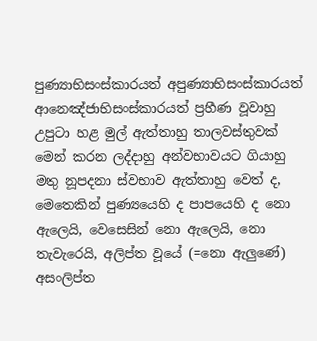පුණ්‍යාභිසංස්කාරයත් අපුණ්‍යාභිසංස්කාරයත් ආනෙඤ්ජාභිසංස්කාරයත් ප්‍රහීණ වූවාහු උපුටා හළ මුල් ඇත්තාහු තාලවස්තුවක් මෙන් කරන ලද්දාහු අන්වභාවයට ගියාහු මතු නූපදනා ස්වභාව ඇත්තාහු වෙත් ද, මෙතෙකින් පුණ්‍යයෙහි ද පාපයෙහි ද නො ඇලෙයි, වෙසෙසින් නො ඇලෙයි, නො තැවැරෙයි, අලිප්ත වූයේ (=නො ඇලුණේ) අසංලිප්ත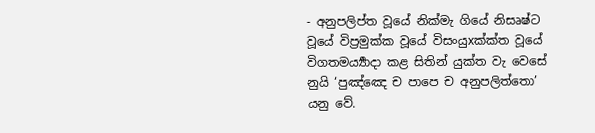- අනුපලිප්ත වූයේ නික්මැ ගියේ නිසෘෂ්ට වූයේ විප්‍රමුක්ක වූයේ විසංයුxක්ක්ත වූයේ විගතමර්‍ය්‍යාදා කළ සිතින් යුක්ත වැ වෙසේ නුයි ‘පුඤ්ඤෙ ච පාපෙ ච අනුපලිත්තො’ යනු වේ.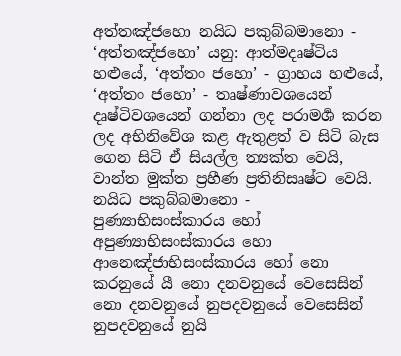අත්තඤ්ජහො නයිධ පකුබ්බමානො - ‘අත්තඤ්ජහො’ යනු: ආත්මදෘෂ්ටිය හළුයේ, ‘අත්තං ජහො’ - ග්‍රාහය හළුයේ, ‘අත්තං ජහො’ - තෘෂ්ණාවශයෙන් දෘෂ්ටිවශයෙන් ගන්නා ලද පරාමර්‍ශ කරන ලද අභිනිවේශ කළ ඇතුළත් ව සිටි බැස ගෙන සිටි ඒ සියල්ල ත්‍යක්ත වෙයි, වාන්ත මුක්ත ප්‍රහීණ ප්‍රතිනිසෘෂ්ට වෙයි. නයිධ පකුබ්බමානො - පුණ්‍යාභිසංස්කාරය හෝ අපුණ්‍යාභිසංස්කාරය හො ආනෙඤ්ජාභිසංස්කාරය හෝ නො කරනුයේ යී නො දනවනුයේ වෙසෙසින් නො දනවනුයේ නුපදවනුයේ වෙසෙසින් නුපදවනුයේ නුයි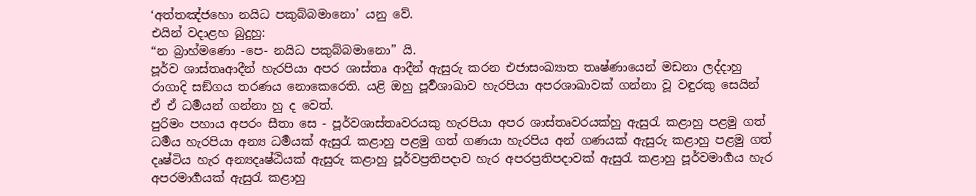‘අත්තඤ්ජහො නයිධ පකුබ්බමානො’ යනු වේ.
එයින් වදාළහ බුදුහු:
“න බ්‍රාහ්මණො -පෙ- නයිධ පකුබ්බමානො” යි.
පූර්ව ශාස්තෘආදීන් හැරපියා අපර ශාස්තෘ ආදීන් ඇසුරු කරන එජාසංඛ්‍යාත තෘෂ්ණායෙන් මඩනා ලද්දාහු රාගාදි සඞ්ගය තරණය නොකෙරෙති. යළි ඔහු පූර්‍වශාඛාව හැරපියා අපරශාඛාවක් ගන්නා වූ වඳුරකු සෙයින් ඒ ඒ ධර්‍මයන් ගන්නා හු ද වෙත්.
පුරිමං පහාය අපරං සීතා සෙ - පූර්වශාස්තෘවරයකු හැරපියා අපර ශාස්තෘවරයක්හු ඇසුරැ කළාහු පළමු ගත් ධර්‍මය හැරපියා අන්‍ය ධර්‍මයක් ඇසුරැ කළාහු පළමු ගත් ගණයා හැරපිය අන් ගණයක් ඇසුරු කළාහු පළමු ගත් දෘෂ්ටිය හැර අන්‍යදෘෂ්ඨියක් ඇසුරු කළාහු පූර්වප්‍රතිපදාව හැර අපරප්‍රතිපදාවක් ඇසුරැ කළාහු පූර්වමාර්‍ගය හැර අපරමාර්‍ගයක් ඇසුරැ කළාහු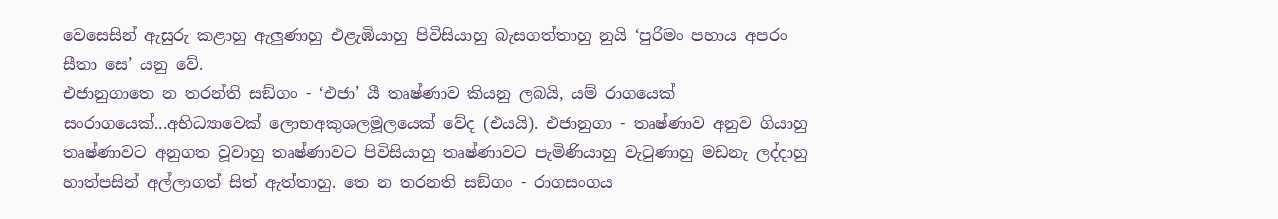වෙසෙසින් ඇසුරු කළාහු ඇලුණාහු එළැඹියාහු පිවිසියාහු බැසගත්තාහු නුයි ‘පුරිමං පහාය අපරං සීතා සෙ’ යනු වේ.
එජානුගාතෙ න තරන්ති සඞ්ගං - ‘එජා’ යී තෘෂ්ණාව කියනු ලබයි, යම් රාගයෙක් සංරාගයෙක්...අභිධ්‍යාවෙක් ලොභඅකුශලමූලයෙක් වේද (එයයි). එජානුගා - තෘෂ්ණාව අනුව ගියාහු තෘෂ්ණාවට අනුගත වූවාහු තෘෂ්ණාවට පිවිසියාහු තෘෂ්ණාවට පැමිණියාහු වැටුණාහු මඩනැ ලද්දාහු හාත්පසින් අල්ලාගත් සිත් ඇත්තාහු. තෙ න තරනති සඞ්ගං - රාගසංගය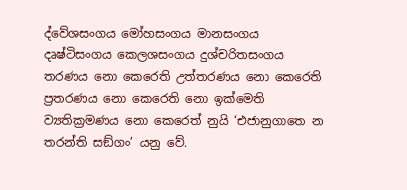ද්වේශසංගය මෝහසංගය මානසංගය දෘෂ්ටිසංගය කෙලශසංගය දුශ්චරිතසංගය තරණය නො කෙරෙති උත්තරණය නො කෙරෙති ප්‍රතරණය නො කෙරෙති නො ඉක්මෙති ව්‍යතික්‍රමණය නො කෙරෙත් නුයි ‘එජානුගාතෙ න තරන්ති සඞ්ගං’ යනු වේ.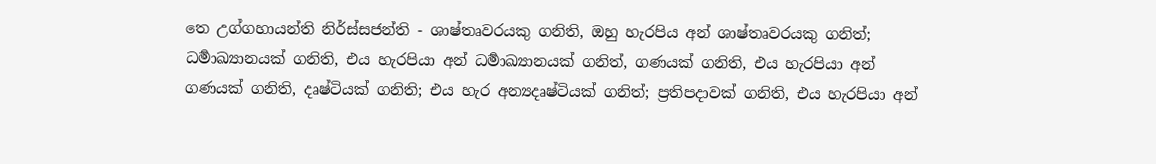තෙ උග්ගහායන්ති නිර්ස්සජන්ති - ශාෂ්තෘවරයකු ගනිති, ඔහු හැරපිය අන් ශාෂ්තෘවරයකු ගනිත්; ධර්‍මාඛ්‍යානයක් ගනිති, එය හැරපියා අන් ධර්‍මාඛ්‍යානයක් ගනිත්, ගණයක් ගනිති, එය හැරපියා අන් ගණයක් ගනිති, දෘෂ්ටියක් ගනිති; එය හැර අන්‍යදෘෂ්ටියක් ගනිත්; ප්‍රතිපදාවක් ගනිති, එය හැරපියා අන්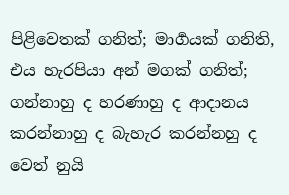පිළිවෙතක් ගනිත්; මාර්‍ගයක් ගනිති, එය හැරපියා අන් මගක් ගනිත්; ගන්නාහු ද හරණාහු ද ආදානය කරන්නාහු ද බැහැර කරන්නහු ද වෙත් නුයි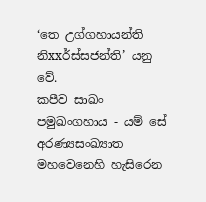‘තෙ උග්ගහායන්ති නිxxර්ස්සජන්ති’ යනු වේ.
කපීව සාඛං පමුඛංගහාය - යම් සේ අරණ්‍යසංඛ්‍යාත මහවෙනෙහි හැසිරෙන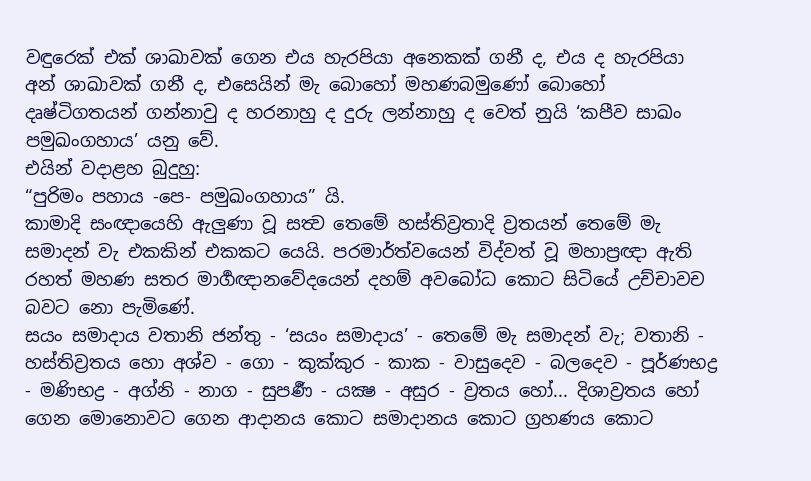වඳුරෙක් එක් ශාඛාවක් ගෙන එය හැරපියා අනෙකක් ගනී ද, එය ද හැරපියා අන් ශාඛාවක් ගනී ද, එසෙයින් මැ බොහෝ මහණබමුණෝ බොහෝ දෘෂ්ටිගතයන් ගන්නාවු ද හරනාහු ද දුරු ලන්නාහු ද වෙත් නුයි ‘කපීව සාඛං පමුඛංගහාය’ යනු වේ.
එයින් වදාළහ බුදුහු:
“පුරිමං පහාය -පෙ- පමුඛංගහාය” යි.
කාමාදි සංඥායෙහි ඇලුණා වූ සත්‍ව තෙමේ හස්තිව්‍රතාදි ව්‍රතයන් තෙමේ මැ සමාදන් වැ එකකින් එකකට යෙයි. පරමාර්ත්වයෙන් විද්වත් වූ මහාප්‍රඥා ඇති රහත් මහණ සතර මාර්‍ගඥානවේදයෙන් දහම් අවබෝධ කොට සිටියේ උච්චාවච බවට නො පැමිණේ.
සයං සමාදාය වතානි ජන්තු - ‘සයං සමාදාය’ - තෙමේ මැ සමාදන් වැ; වතානි - හස්තිව්‍රතය හො අශ්ව - ගො - කුක්කුර - කාක - වාසුදෙව - බලදෙව - පූර්ණභද්‍ර - මණිභද්‍ර - අග්නි - නාග - සුපර්‍ණ - යක්‍ෂ - අසුර - ව්‍රතය හෝ... දිශාව්‍රතය හෝ ගෙන මොනොවට ගෙන ආදානය කොට සමාදානය කොට ග්‍රහණය කොට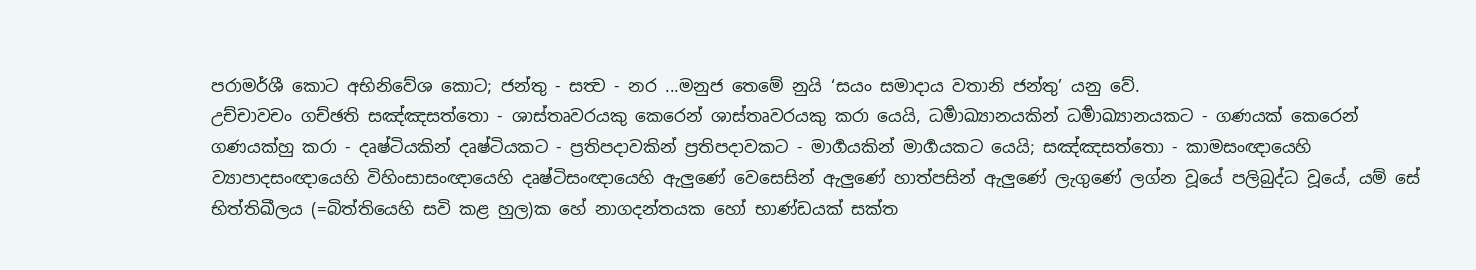පරාමර්ශී කොට අභිනිවේශ කොට; ජන්තු - සත්‍ව - නර ...මනුජ තෙමේ නුයි ‘සයං සමාදාය වතානි ජන්තු’ යනු වේ.
උච්චාවචං ගච්ඡති සඤ්ඤසත්තො - ශාස්තෘවරයකු කෙරෙන් ශාස්තෘවරයකු කරා යෙයි, ධර්‍මාඛ්‍යානයකින් ධර්‍මාඛ්‍යානයකට - ගණයක් කෙරෙන් ගණයක්හු කරා - දෘෂ්ටියකින් දෘෂ්ටියකට - ප්‍රතිපදාවකින් ප්‍රතිපදාවකට - මාර්‍ගයකින් මාර්‍ගයකට යෙයි; සඤ්ඤසත්තො - කාමසංඥායෙහි ව්‍යාපාදසංඥායෙහි විහිංසාසංඥායෙහි දෘෂ්ටිසංඥායෙහි ඇලුණේ වෙසෙසින් ඇලුණේ හාත්පසින් ඇලුණේ ලැගුණේ ලග්න වූයේ පලිබුද්ධ වූයේ, යම් සේ භිත්තිඛීලය (=බිත්තියෙහි සවි කළ හුල)ක හේ නාගදන්තයක හෝ භාණ්ඩයක් සක්ත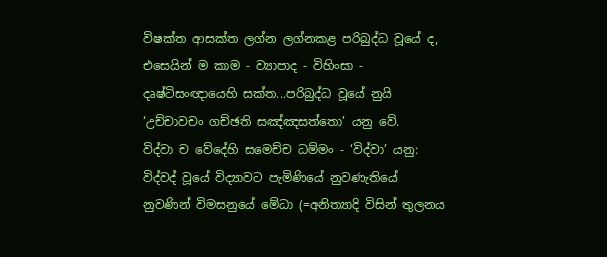විෂක්ත ආසක්ත ලග්න ලග්නකළ පරිබුද්ධ වූයේ ද, එසෙයින් ම කාම - ව්‍යාපාද - විහිංසා - දෘෂ්ටිසංඥායෙහි සක්ත...පරිබුද්ධ වූයේ නුයි ‘උච්චාවචං ගච්ඡති සඤ්ඤසත්තො’ යනු වේ.
විද්වා ච වේදේහි සමෙච්ච ධම්මං - ‘විද්වා’ යනු: විද්වද් වූයේ විද්‍යාවට පැමිණියේ නුවණැතියේ නුවණින් විමසනුයේ මේධා (=අනිත්‍යාදි විසින් තුලනය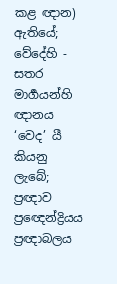කළ ඥාන) ඇතියේ; වේදේහි - සතර මාර්‍ගයන්හි ඥානය ‘වෙද’ යී කියනු ලැබේ; ප්‍රඥාව ප්‍රඥෙන්ද්‍රියය ප්‍රඥාබලය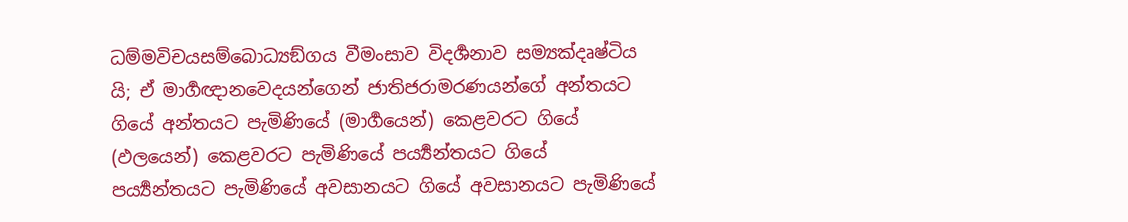ධම්මවිචයසම්බොධ්‍යඞ්ගය වීමංසාව විදර්‍ශනාව සම්‍යක්දෘෂ්ටිය යි; ඒ මාර්‍ගඥානවෙදයන්ගෙන් ජාතිජරාමරණයන්ගේ අන්තයට ගියේ අන්තයට පැමිණියේ (මාර්‍ගයෙන්) කෙළවරට ගියේ (ඵලයෙන්) කෙළවරට පැමිණියේ පර්‍ය්‍යන්තයට ගියේ පර්‍ය්‍යන්තයට පැමිණියේ අවසානයට ගියේ අවසානයට පැමිණියේ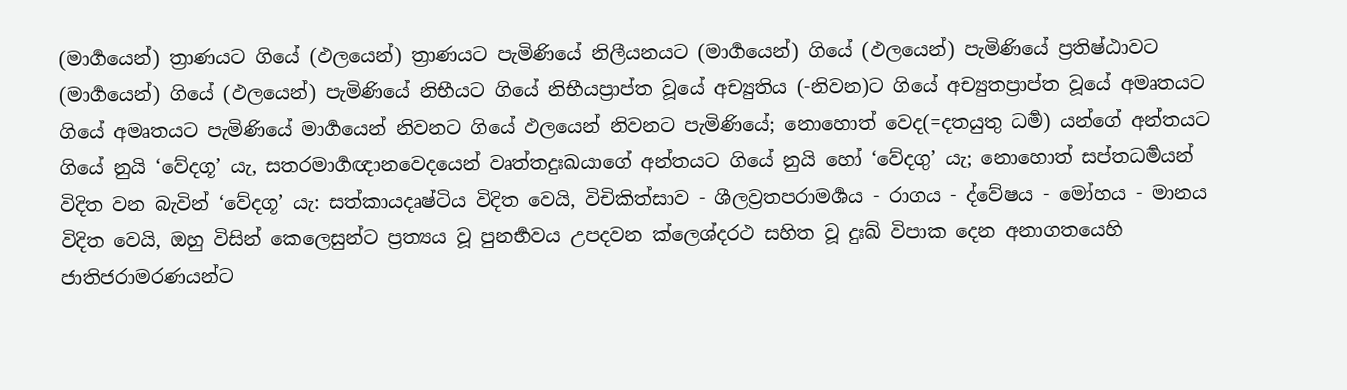(මාර්‍ගයෙන්) ත්‍රාණයට ගියේ (ඵලයෙන්) ත්‍රාණයට පැමිණියේ නිලීයනයට (මාර්‍ගයෙන්) ගියේ (ඵලයෙන්) පැමිණියේ ප්‍රතිෂ්ඨාවට (මාර්‍ගයෙන්) ගියේ (ඵලයෙන්) පැමිණියේ නිභීයට ගියේ නිභීයප්‍රාප්ත වූයේ අච්‍යුතිය (-නිවන)ට ගියේ අච්‍යුතප්‍රාප්ත වූයේ අමෘතයට ගියේ අමෘතයට පැමිණියේ මාර්‍ගයෙන් නිවනට ගියේ ඵලයෙන් නිවනට පැමිණියේ; නොහොත් වෙද(=දතයුතු ධර්‍ම) යන්ගේ අන්තයට ගියේ නුයි ‘වේදගූ’ යැ, සතරමාර්‍ගඥානවෙදයෙන් වෘත්තදුඃඛයාගේ අන්තයට ගියේ නුයි හෝ ‘වේදගු’ යැ; නොහොත් සප්තධර්‍මයන් විදිත වන බැවින් ‘වේදගූ’ යැ: සත්කායදෘෂ්ටිය විදිත වෙයි, විචිකිත්සාව - ශීලව්‍රතපරාමර්‍ශය - රාගය - ද්වේෂය - මෝහය - මානය විදිත වෙයි, ඔහු විසින් කෙලෙසුන්ට ප්‍රත්‍යය වූ පුනර්‍භවය උපදවන ක්ලෙශ්දරථ සහිත වූ දුඃඛ් විපාක දෙන අනාගතයෙහි ජාතිජරාමරණයන්ට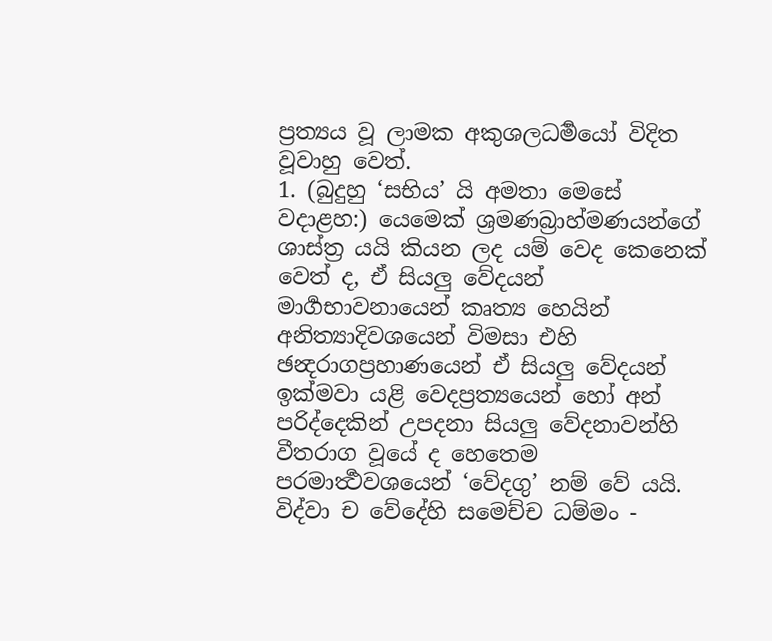ප්‍රත්‍යය වූ ලාමක අකුශලධර්‍මයෝ විදිත වූවාහු වෙත්.
1. (බුදුහු ‘සභිය’ යි අමතා මෙසේ වදාළහ:) යෙමෙක් ශ්‍රමණබ්‍රාහ්මණයන්ගේ ශාස්ත්‍ර යයි කියන ලද යම් වෙද කෙනෙක් වෙත් ද, ඒ සියලු වේදයන් මාර්‍ගභාවනායෙන් කෘත්‍ය හෙයින් අනිත්‍යාදිවශයෙන් විමසා එහි ඡන්‍දරාගප්‍රහාණයෙන් ඒ සියලු වේදයන් ඉක්මවා යළි වෙදප්‍රත්‍යයෙන් හෝ අන් පරිද්දෙකින් උපදනා සියලු වේදනාවන්හි වීතරාග වූයේ ද හෙතෙම පරමාර්‍ත්‍ථවශයෙන් ‘වේදගු’ නම් වේ යයි.
විද්වා ච වේදේහි සමෙච්ච ධම්මං -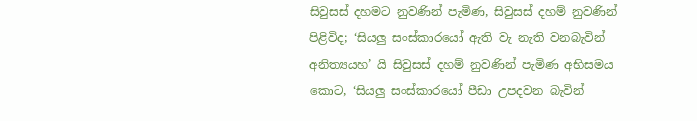සිවුසස් දහමට නුවණින් පැමිණ, සිවුසස් දහම් නුවණින් පිළිවිද; ‘සියලු සංස්කාරයෝ ඇති වැ නැති වනබැවින් අනිත්‍යයහ’ යි සිවුසස් දහම් නුවණින් පැමිණ අභිසමය කොට, ‘සියලු සංස්කාරයෝ පීඩා උපදවන බැවින්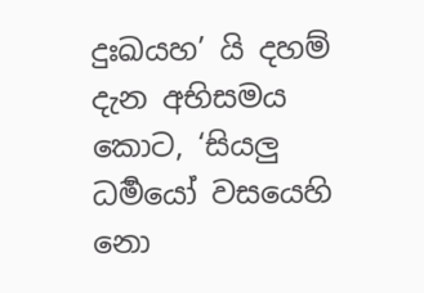දුඃඛයහ’ යි දහම් දැන අභිසමය කොට, ‘සියලු ධර්‍මයෝ වසයෙහි නො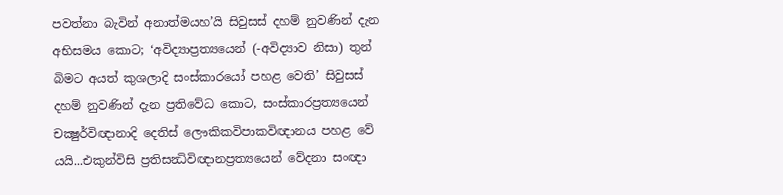පවත්නා බැවින් අනාත්මයහ’යි සිවුසස් දහම් නුවණින් දැන අභිසමය කොට; ‘අවිද්‍යාප්‍රත්‍යයෙන් (-අවිද්‍යාව නිසා) තුන් බිමට අයත් කුශලාදි සංස්කාරයෝ පහළ වෙති’ සිවුසස් දහම් නුවණින් දැන ප්‍රතිවේධ කොට, සංස්කාරප්‍රත්‍යයෙන් චක්‍ෂුර්විඥානාදි දෙතිස් ලෞකිකවිපාකවිඥානය පහළ වේ යයි...එකුන්විසි ප්‍රතිසන්‍ධිවිඥානප්‍රත්‍යයෙන් වේදනා සංඥා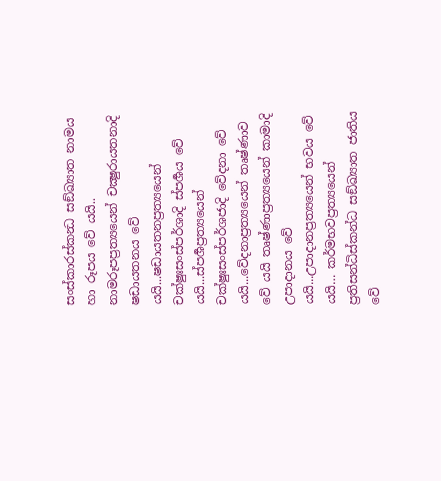සංස්කාරස්කන්‍ධ සඞ්ඛ්‍යාත නාමය හා රූපය වේ යයි.. නාමරූපප්‍රත්‍යයෙන් චක්‍ෂුරායතනාදි ෂඩායතනය වේ යයි...ෂඩායතනප්‍රත්‍යයෙන් චක්ෂුඃසංස්පර්ශාදි ස්පර්‍ශය වේ යයි...ස්පර්‍ශප්‍රත්‍යයෙන් චක්ෂුඃසංස්පර්ශජාදි වේදනා වේ යයි...වේදනාප්‍රත්‍යයෙන් තෘෂ්ණාව වේ යයි තෘෂ්ණාප්‍රත්‍යයෙන් කාමාදි උපාදානය වේ යයි...උපාදානප්‍රත්‍යයෙන් භවය වේ යයි… කර්මභවප්‍රත්‍යයෙන් ප්‍රතිසන්ධිස්කන්ධ සඞ්ඛ්‍යාත ජාතිය වේ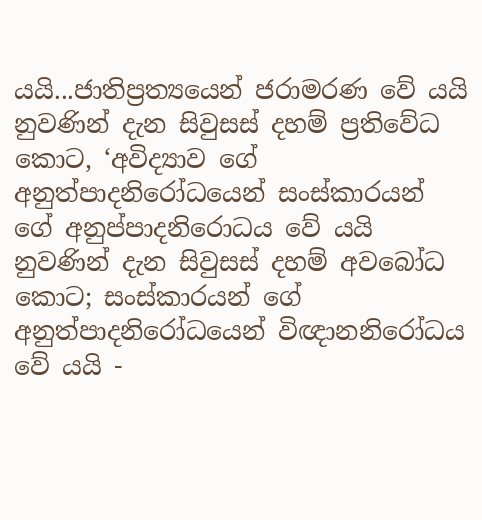යයි...ජාතිප්‍රත්‍යයෙන් ජරාමරණ වේ යයි නුවණින් දැන සිවුසස් දහම් ප්‍රතිවේධ කොට, ‘අවිද්‍යාව ගේ අනුත්පාදනිරෝධයෙන් සංස්කාරයන් ගේ අනුප්පාදනිරොධය වේ යයි නුවණින් දැන සිවුසස් දහම් අවබෝධ කොට; සංස්කාරයන් ගේ අනුත්පාදනිරෝධයෙන් විඥානනිරෝධය වේ යයි -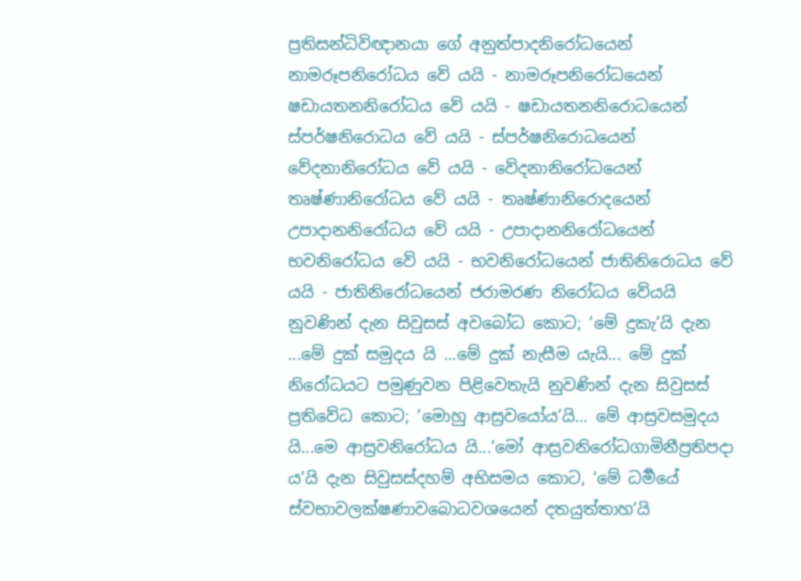ප්‍රතිසන්ධිවිඥානයා ගේ අනුත්පාදනිරෝධයෙන් නාමරූපනිරෝධය වේ යයි - නාමරූපනිරෝධයෙන් ෂඩායතනනිරෝධය වේ යයි - ෂඩායතනනිරොධයෙන් ස්පර්ෂනිරොධය වේ යයි - ස්පර්ෂනිරොධයෙන් වේදනානිරෝධය වේ යයි - වේදනානිරෝධයෙන් තෘෂ්ණානිරෝධය වේ යයි - තෘෂ්ණානිරොදයෙන් උපාදානනිරෝධය වේ යයි - උපාදානනිරෝධයෙන් භවනිරෝධය වේ යයි - භවනිරෝධයෙන් ජාතිනිරොධය වේ යයි - ජාතිනිරෝධයෙන් ජරාමරණ නිරෝධය වේයයි නුවණින් දැන සිවුසස් අවබෝධ කොට; ‘මේ දුකැ’යි දැන ...මේ දුක් සමුදය යි ...මේ දුක් නැසීම යැයි... මේ දුක් නිරෝධයට පමුණුවන පිළිවෙතැයි නුවණින් දැන සිවුසස් ප්‍රතිවේධ කොට; ‘මොහු ආස්‍රවයෝය’යි… මේ ආස්‍රවසමුදය යි...මෙ ආස්‍රවනිරෝධය යි...‘මෝ ආස්‍රවනිරෝධගාමිනීප්‍රතිපදා ය’යි දැන සිවුසස්දහම් අභිසමය කොට, ‘මේ ධර්‍මයේ ස්වභාවලක්ෂණාවබොධවශයෙන් දතයුත්තාහ’යි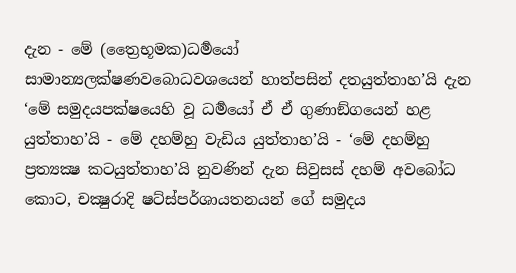දැන - මේ (ත්‍රෛභූමක)ධර්‍මයෝ සාමාන්‍යලක්ෂණවබොධවශයෙන් හාත්පසින් දතයුත්තාහ’යි දැන ‘මේ සමුදයපක්ෂයෙහි වූ ධර්‍මයෝ ඒ ඒ ගුණාඞ්ගයෙන් හළ යුත්තාහ’යි - මේ දහම්හු වැඩිය යුත්තාහ’යි - ‘මේ දහම්හු ප්‍රත්‍යක්‍ෂ කටයුත්තාහ’යි නුවණින් දැන සිවුසස් දහම් අවබෝධ කොට, චක්‍ෂුරාදි ෂට්ස්පර්ශායතනයන් ගේ සමුදය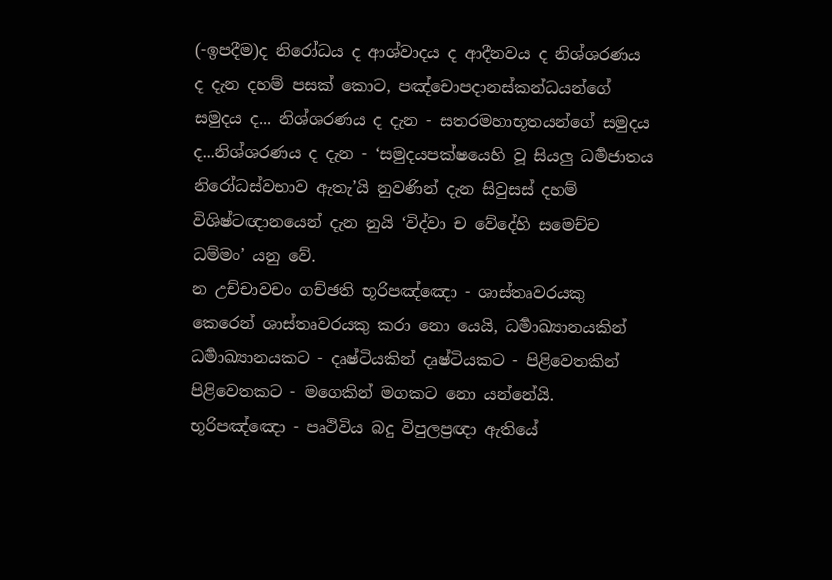(-ඉපදීම)ද නිරෝධය ද ආශ්වාදය ද ආදීනවය ද නිශ්ශරණය ද දැන දහම් පසක් කොට, පඤ්චොපදානස්කන්ධයන්ගේ සමුදය ද... නිශ්ශරණය ද දැන - සතරමහාභූතයන්ගේ සමුදය ද...නිශ්ශරණය ද දැන - ‘සමුදයපක්ෂයෙහි වූ සියලු ධර්‍මජාතය නිරෝධස්වභාව ඇතැ’යි නුවණින් දැන සිවුසස් දහම් විශිෂ්ටඥානයෙන් දැන නුයි ‘විද්වා ච වේදේහි සමෙච්ච ධම්මං’ යනු වේ.
න උච්චාවචං ගච්ඡති භූරිපඤ්ඤො - ශාස්තෘවරයකු කෙරෙන් ශාස්තෘවරයකු කරා නො යෙයි, ධර්‍මාඛ්‍යානයකින් ධර්‍මාඛ්‍යානයකට - දෘෂ්ටියකින් දෘෂ්ටියකට - පිළිවෙතකින් පිළිවෙතකට - මගෙකින් මගකට නො යන්නේයි. භූරිපඤ්ඤො - පෘථිවිය බදු විපුලප්‍රඥා ඇතියේ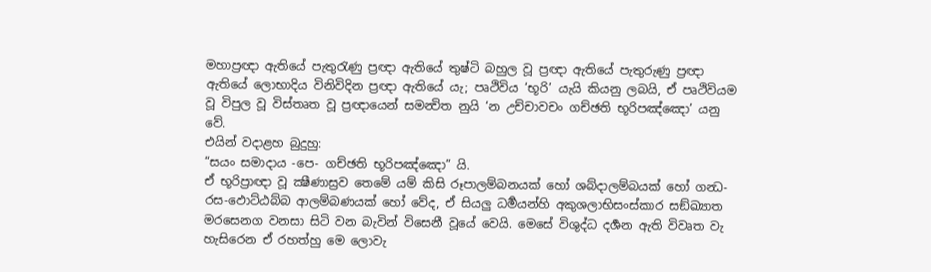මහාප්‍රඥා ඇතියේ පැතුරැණු ප්‍රඥා ඇතියේ තුෂ්ටි බහුල වූ ප්‍රඥා ඇතියේ පැතුරුණු ප්‍රඥා ඇතියේ ලොභාදිය විනිවිදින ප්‍රඥා ඇතියේ යැ; පෘථිවිය ‘භූරි’ යැයි කියනු ලබයි, ඒ පෘථිවියම වූ විපුල වූ විස්තෘත වූ ප්‍රඥායෙන් සමන්‍විත නුයි ‘න උච්චාවචං ගච්ඡති භූරිපඤ්ඤො’ යනු වේ.
එයින් වදාළහ බුදුහු:
“සයං සමාදාය -පෙ- ගච්ඡති භූරිපඤ්ඤො” යි.
ඒ භූරිප්‍රාඥා වූ ක්‍ෂීණාස්‍රව තෙමේ යම් කිසි රූපාලම්බනයක් හෝ ශබ්දාලම්බයක් හෝ ගන්‍ධ-රස-ඵොට්ඨබ්බ ආලම්බණයක් හෝ වේද, ඒ සියලු ධර්‍මයන්හි අකුශලාභිසංස්කාර සඞ්ඛ්‍යාත මරසෙනග වනසා සිටි වන බැවින් විසෙනී වූයේ වෙයි. මෙසේ විශුද්ධ දර්‍ශන ඇති විවෘත වැ හැසිරෙන ඒ රහත්හු මෙ ලොවැ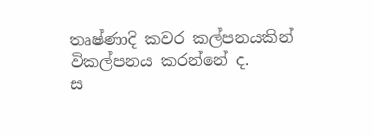තෘෂ්ණාදි කවර කල්පනයකින් විකල්පනය කරන්නේ ද.
ස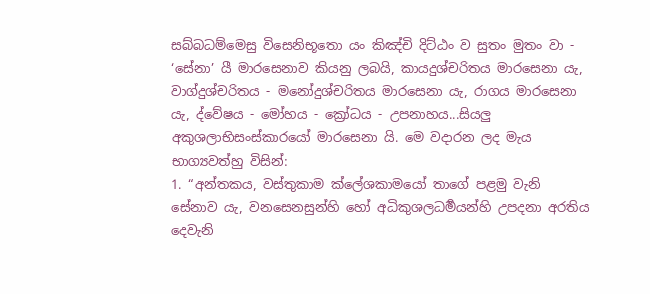සබ්බධම්මෙසු විසෙනිභූතො යං කිඤ්චි දිට්ඨං ව සුතං මුතං වා - ‘සේනා’ යී මාරසෙනාව කියනු ලබයි, කායදුශ්චරිතය මාරසෙනා යැ, වාග්දුශ්චරිතය - මනෝදුශ්චරිතය මාරසෙනා යැ, රාගය මාරසෙනා යැ, ද්වේෂය - මෝහය - ක්‍රෝධය - උපනාහය...සියලු අකුශලාභිසංස්කාරයෝ මාරසෙනා යි. මෙ වදාරන ලද මැය භාග්‍යවත්හු විසින්:
1. “අන්තකය, වස්තුකාම ක්ලේශකාමයෝ තාගේ පළමු වැනි සේනාව යැ, වනසෙනසුන්හි හෝ අධිකුශලධර්‍මයන්හි උපදනා අරතිය දෙවැනි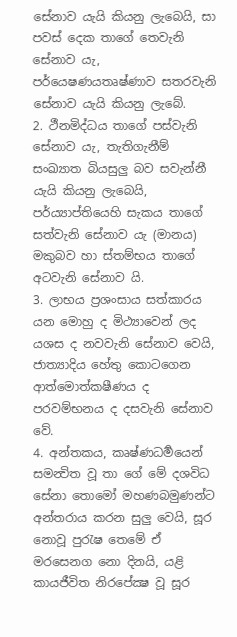සේනාව යැයි කියනු ලැබෙයි, සා පවස් දෙක තාගේ තෙවැනි සේනාව යැ, පර්යෙෂණයතෘෂ්ණාව සතරවැනි සේනාව යැයි කියනු ලැබේ.
2. ථීනමිද්ධය තාගේ පස්වැනි සේනාව යැ, තැතිගැනීම් සංඛ්‍යාත බියසුලු බව සවැන්නී යැයි කියනු ලැබෙයි, පර්ය්‍යාප්තියෙහි සැකය තාගේ සත්වැනි සේනාව යැ (මානය) මකුබව හා ස්තම්භය තාගේ අටවැනි සේනාව යි.
3. ලාභය ප්‍රශංසාය සත්කාරය යන මොහු ද මිථ්‍යාවෙන් ලද යශස ද නවවැනි සේනාව වෙයි, ජාත්‍යාදිය හේතු කොටගෙන ආත්මොත්කෂීණය ද පරවම්භනය ද දසවැනි සේනාව වේ.
4. අන්තකය, කෘෂ්ණධර්‍මයෙන් සමන්‍විත වූ තා ගේ මේ දශවිධ සේනා තොමෝ මහණබමුණන්ට අන්තරාය කරන සුලු වෙයි, සූර නොවූ පුරැෂ තෙමේ ඒ මරසෙනග නො දිනයි, යළි කායජීවිත නිරපේක්‍ෂ වූ සූර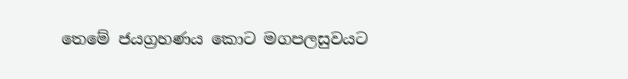තෙමේ ජයග්‍රහණය කොට මගපලසුවයට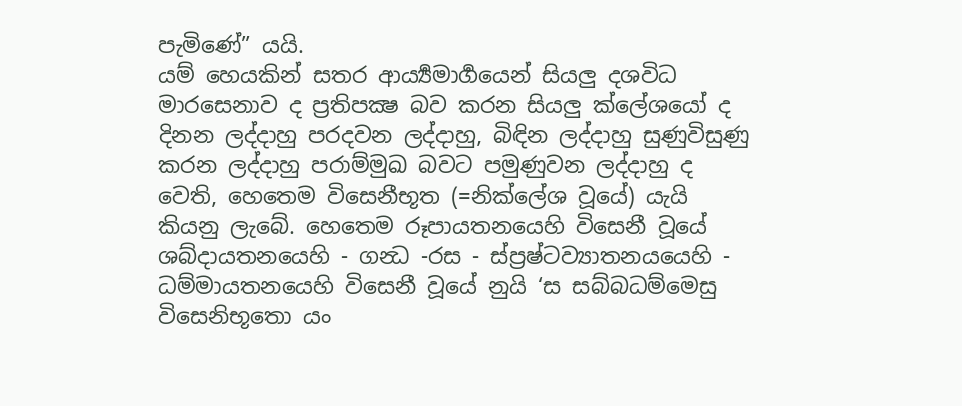පැමිණේ” යයි.
යම් හෙයකින් සතර ආර්‍ය්‍යමාර්‍ගයෙන් සියලු දශවිධ මාරසෙනාව ද ප්‍රතිපක්‍ෂ බව කරන සියලු ක්ලේශයෝ ද දිනන ලද්දාහු පරදවන ලද්දාහු, බිඳින ලද්දාහු සුණුවිසුණු කරන ලද්දාහු පරාම්මුඛ බවට පමුණුවන ලද්දාහු ද වෙති, හෙතෙම විසෙනීභූත (=නික්ලේශ වූයේ) යැයි කියනු ලැබේ. හෙතෙම රූපායතනයෙහි විසෙනී වූයේ ශබ්දායතනයෙහි - ගන්‍ධ -රස - ස්ප්‍රෂ්ටව්‍යාතනයයෙහි - ධම්මායතනයෙහි විසෙනී වූයේ නුයි ‘ස සබ්බධම්මෙසු විසෙනිභූතො යං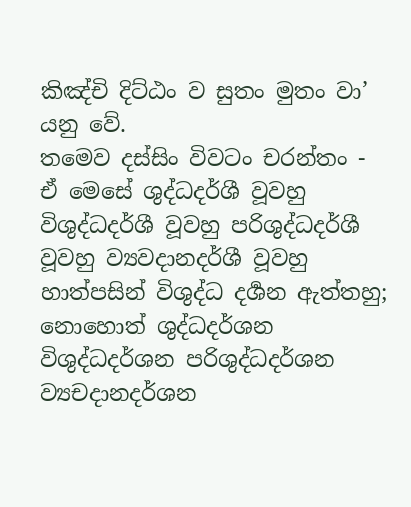කිඤ්චි දිට්ඨං ව සුතං මුතං වා’ යනු වේ.
තමෙව දස්සිං විවටං චරන්තං - ඒ මෙසේ ශුද්ධදර්ශී වූවහු විශුද්ධදර්ශී වූවහු පරිශුද්ධදර්ශී වූවහු ව්‍යවදානදර්ශී වූවහු හාත්පසින් විශුද්ධ දර්‍ශන ඇත්තහු; නොහොත් ශුද්ධදර්ශන විශුද්ධදර්ශන පරිශුද්ධදර්ශන ව්‍යචදානදර්ශන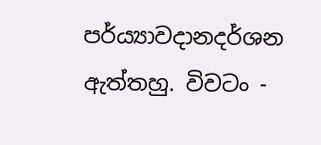පර්ය්‍යාවදානදර්ශන ඇත්තහු. විවටං -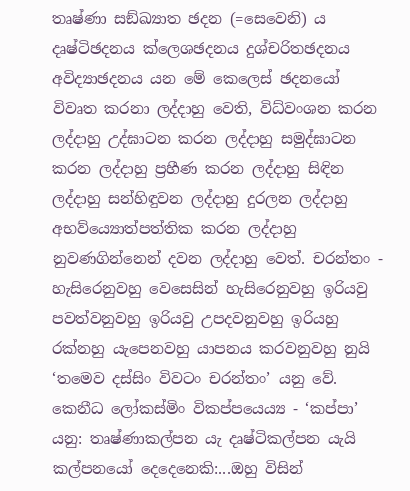තෘෂ්ණා සඞ්ඛ්‍යාත ඡදන (=සෙවෙනි) ය දෘෂ්ටිඡදනය ක්ලෙශඡදනය දුශ්චරිතඡදනය අවිද්‍යාඡදනය යන මේ කෙලෙස් ඡදනයෝ විවෘත කරනා ලද්දාහු වෙති, විධ්වංශන කරන ලද්දාහු උද්ඝාටන කරන ලද්දාහු සමුද්ඝාටන කරන ලද්දාහු ප්‍රහීණ කරන ලද්දාහු සිඳින ලද්දාහු සන්හිඳුවන ලද්දාහු දුරලන ලද්දාහු අභව්ය්‍යොත්පත්තික කරන ලද්දාහු නුවණගින්නෙන් දවන ලද්දාහු වෙත්. චරන්තං - හැසිරෙනුවහු වෙසෙසින් හැසිරෙනුවහු ඉරියවු පවත්වනුවහු ඉරියවු උපදවනුවහු ඉරියහු රක්නහු යැපෙනවහු යාපනය කරවනුවහු නුයි ‘තමෙව දස්සිං විවටං චරන්තං’ යනු වේ.
කෙනීධ ලෝකස්මිං විකප්පයෙය්‍ය - ‘කප්පා’ යනු: තෘෂ්ණාකල්පන යැ දෘෂ්ටිකල්පන යැයි කල්පනයෝ දෙදෙනෙකි:...ඔහු විසින්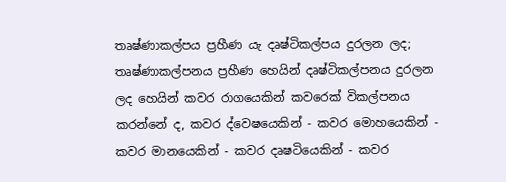තෘෂ්ණාකල්පය ප්‍රහීණ යැ දෘෂ්ටිකල්පය දුරලන ලද; තෘෂ්ණාකල්පනය ප්‍රහීණ හෙයින් දෘෂ්ටිකල්පනය දුරලන ලද හෙයින් කවර රාගයෙකින් කවරෙක් විකල්පනය කරන්නේ ද, කවර ද්වෙෂයෙකින් - කවර මොහයෙකින් - කවර මානයෙකින් - කවර දෘෂටියෙකින් - කවර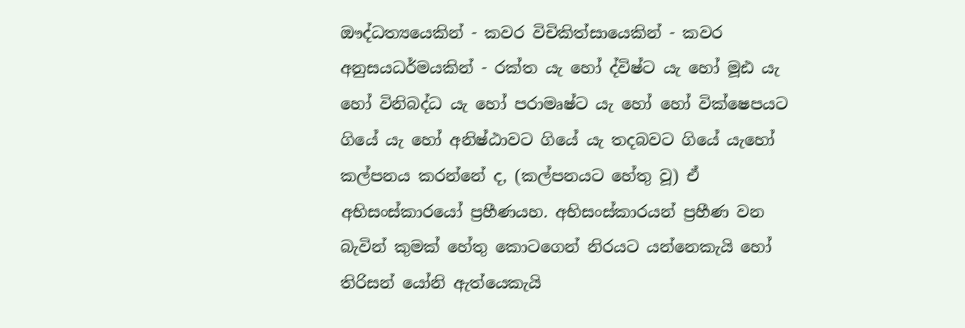ඖද්ධත්‍යයෙකින් - කවර විචිකිත්සායෙකින් - කවර අනුසයධර්මයකින් - රක්ත යැ හෝ ද්විෂ්ට යැ හෝ මූඪ යැ හෝ විනිබද්ධ යැ හෝ පරාමෘෂ්ට යැ හෝ හෝ වික්ෂෙපයට ගියේ යැ හෝ අනිෂ්ඨාවට ගියේ යැ තදබවට ගියේ යැහෝ කල්පනය කරන්නේ ද, (කල්පනයට හේතු වූ) ඒ අභිසංස්කාරයෝ ප්‍රහීණයහ. අභිසංස්කාරයන් ප්‍රහීණ වන බැවින් කුමක් හේතු කොටගෙන් නිරයට යන්නෙකැයි හෝ තිරිසන් යෝනි ඇත්යෙකැයි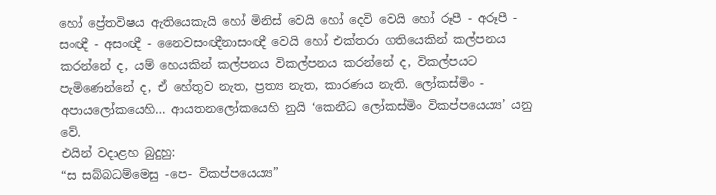හෝ ප්‍රේතවිෂය ඇතියෙකැයි හෝ මිනිස් වෙයි හෝ දෙවි වෙයි හෝ රූපී - අරූපී - සංඥී - අසංඥී - නෛවසංඥීනාසංඥී වෙයි හෝ එක්තරා ගතියෙකින් කල්පනය කරන්නේ ද, යම් හෙයකින් කල්පනය විකල්පනය කරන්නේ ද, විකල්පයට පැමිණෙන්නේ ද, ඒ හේතුව නැත, ප්‍රත්‍ය නැත, කාරණය නැති. ලෝකස්මිං - අපායලෝකයෙහි… ආයතනලෝකයෙහි නුයි ‘කෙනීධ ලෝකස්මිං විකප්පයෙය්‍ය’ යනු වේ.
එයින් වදාළහ බුදුහු:
“ස සබ්බධම්මෙසු -පෙ- විකප්පයෙය්‍ය”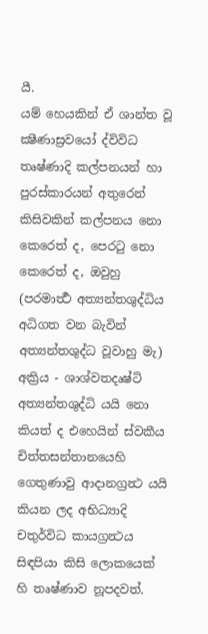යී.
යම් හෙයකින් ඒ ශාන්ත වූ ක්‍ෂීණාස්‍රවයෝ ද්විවිධ තෘෂ්ණාදි කල්පනයන් හා පුරස්කාරයන් අතුරෙන් කිසිවකින් කල්පනය නො කෙරෙත් ද, පෙරටු නො කෙරෙත් ද, ඔවුහු (පරමාර්‍ත්‍ථ අත්‍යන්තශුද්ධිය අධිගත වන බැවින් අත්‍යන්තශුද්ධ වූවාහු මැ) අක්‍රිය - ශාශ්වතදෘෂ්ටි අත්‍යන්තශුද්ධි යයි නො කියත් ද එහෙයින් ස්වකීය චිත්තසන්තානයෙහි ගෙතුණාවු ආදානග්‍රන්‍ථ යයි කියන ලද අභිධ්‍යාදි චතුර්විධ කායග්‍රන්‍ථය සිඳපියා කිසි ලොකයෙක් හි තෘෂ්ණාව නූපදවත්.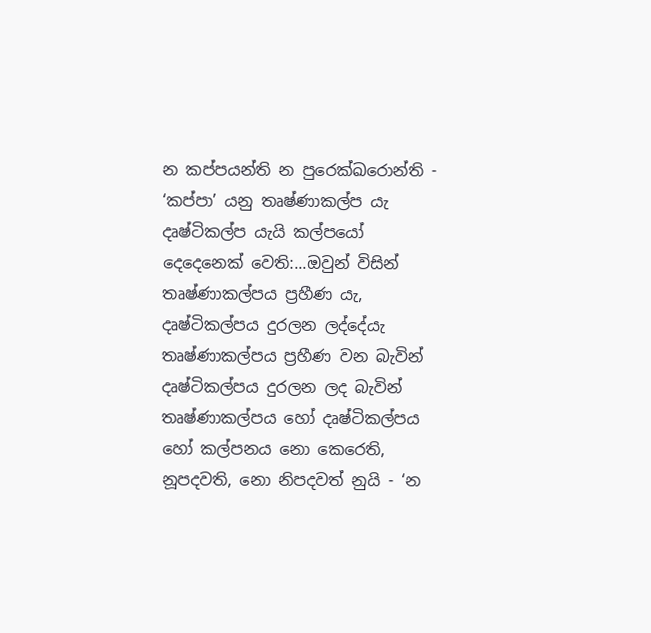න කප්පයන්ති න පුරෙක්ඛරොන්ති - ‘කප්පා’ යනු තෘෂ්ණාකල්ප යැ දෘෂ්ටිකල්ප යැයි කල්පයෝ දෙදෙනෙක් වෙති:...ඔවුන් විසින් තෘෂ්ණාකල්පය ප්‍රහීණ යැ, දෘෂ්ටිකල්පය දුරලන ලද්දේයැ තෘෂ්ණාකල්පය ප්‍රහීණ වන බැවින් දෘෂ්ටිකල්පය දුරලන ලද බැවින් තෘෂ්ණාකල්පය හෝ දෘෂ්ටිකල්පය හෝ කල්පනය නො කෙරෙති, නූපදවති, නො නිපදවත් නුයි - ‘න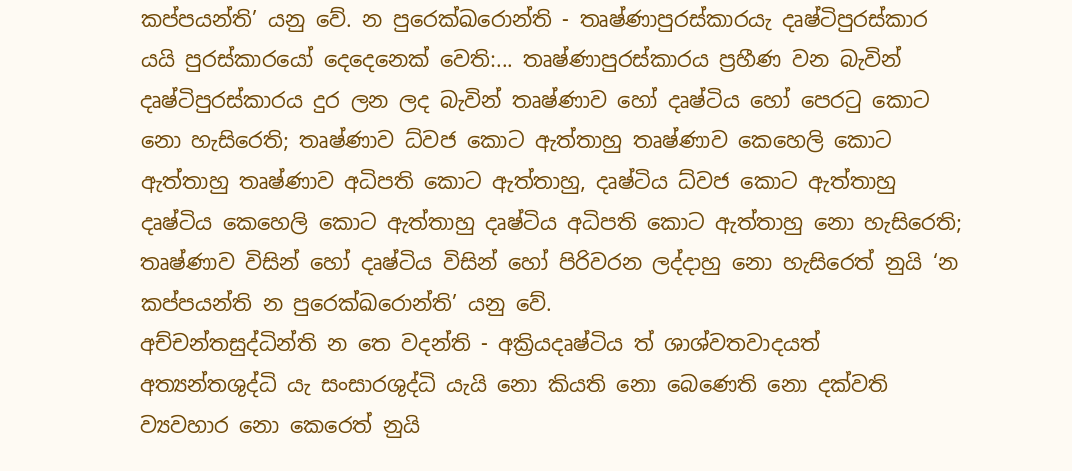කප්පයන්ති’ යනු වේ. න පුරෙක්ඛරොන්ති - තෘෂ්ණාපුරස්කාරයැ දෘෂ්ටිපුරස්කාර යයි පුරස්කාරයෝ දෙදෙනෙක් වෙති:... තෘෂ්ණාපුරස්කාරය ප්‍රහීණ වන බැවින් දෘෂ්ටිපුරස්කාරය දුර ලන ලද බැවින් තෘෂ්ණාව හෝ දෘෂ්ටිය හෝ පෙරටු කොට නො හැසිරෙති; තෘෂ්ණාව ධ්වජ කොට ඇත්තාහු තෘෂ්ණාව කෙහෙලි කොට ඇත්තාහු තෘෂ්ණාව අධිපති කොට ඇත්තාහු, දෘෂ්ටිය ධ්වජ කොට ඇත්තාහු දෘෂ්ටිය කෙහෙලි කොට ඇත්තාහු දෘෂ්ටිය අධිපති කොට ඇත්තාහු නො හැසිරෙති; තෘෂ්ණාව විසින් හෝ දෘෂ්ටිය විසින් හෝ පිරිවරන ලද්දාහු නො හැසිරෙත් නුයි ‘න කප්පයන්ති න පුරෙක්ඛරොන්ති’ යනු වේ.
අච්චන්තසුද්ධින්ති න තෙ වදන්ති - අක්‍රියදෘෂ්ටිය ත් ශාශ්වතවාදයත් අත්‍යන්තශුද්ධි යැ සංසාරශුද්ධි යැයි නො කියති නො බෙණෙති නො දක්වති ව්‍යවහාර නො කෙරෙත් නුයි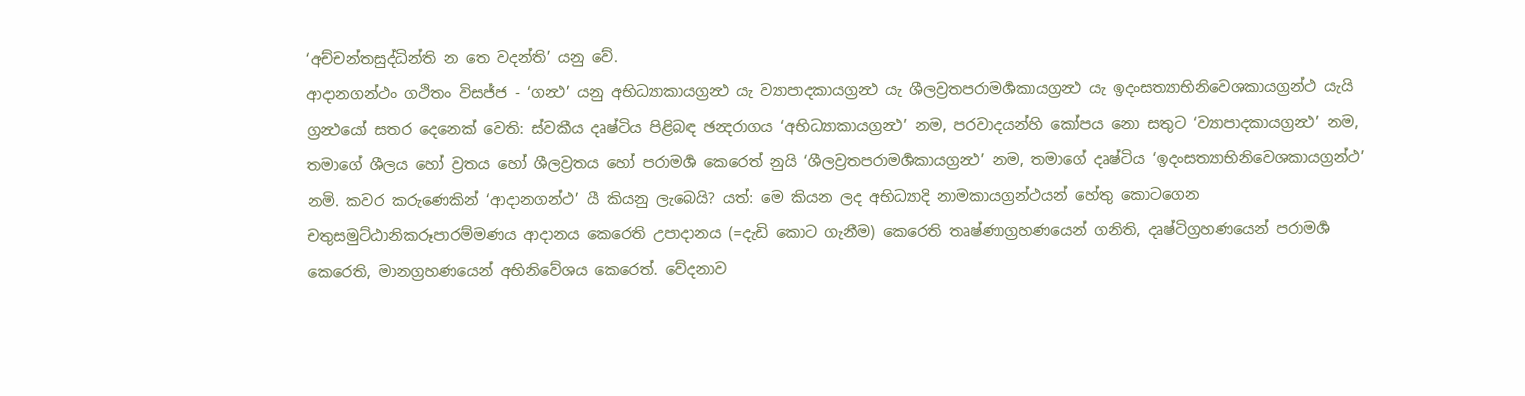‘අච්චන්තසුද්ධින්ති න තෙ වදන්ති’ යනු වේ.
ආදානගන්ථං ගථිතං විසජ්ජ - ‘ගන්‍ථ’ යනු අභිධ්‍යාකායග්‍රන්‍ථ යැ ව්‍යාපාදකායග්‍රන්‍ථ යැ ශීලව්‍රතපරාමර්‍ශකායග්‍රන්‍ථ යැ ඉදංසත්‍යාභිනිවෙශකායග්‍රන්ථ යැයි ග්‍රන්‍ථයෝ සතර දෙනෙක් වෙති: ස්වකීය දෘෂ්ටිය පිළිබඳ ඡන්‍දරාගය ‘අභිධ්‍යාකායග්‍රන්‍ථ’ නම, පරවාදයන්හි කෝපය නො සතුට ‘ව්‍යාපාදකායග්‍රන්‍ථ’ නම, තමාගේ ශීලය හෝ ව්‍රතය හෝ ශීලව්‍රතය හෝ පරාමර්‍ශ කෙරෙත් නුයි ‘ශීලව්‍රතපරාමර්‍ශකායග්‍රන්‍ථ’ නම, තමාගේ දෘෂ්ටිය ‘ඉදංසත්‍යාභිනිවෙශකායග්‍රන්ථ’ නමි. කවර කරුණෙකින් ‘ආදානගන්ථ’ යී කියනු ලැබෙයි? යත්: මෙ කියන ලද අභිධ්‍යාදි නාමකායග්‍රන්ථයන් හේතු කොටගෙන චතුසමුට්ඨානිකරූපාරම්මණය ආදානය කෙරෙති උපාදානය (=දැඩි කොට ගැනීම) කෙරෙති තෘෂ්ණාග්‍රහණයෙන් ගනිති, දෘෂ්ටිග්‍රහණයෙන් පරාමර්‍ශ කෙරෙති, මානග්‍රහණයෙන් අභිනිවේශය කෙරෙත්. වේදනාව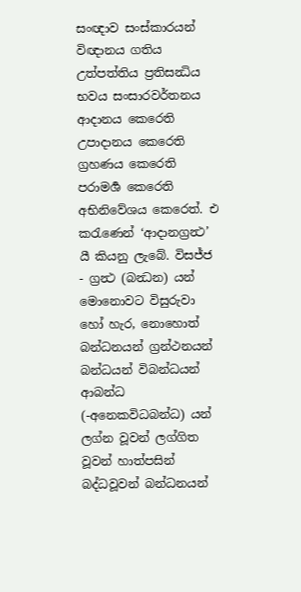සංඥාව සංස්කාරයන් විඥානය ගතිය උත්පත්තිය ප්‍රතිසන්‍ධිය භවය සංසාරවර්තනය ආදානය කෙරෙති උපාදානය කෙරෙති ග්‍රහණය කෙරෙති පරාමර්‍ශ කෙරෙති අභිනිවේශය කෙරෙත්. එ කරැණෙන් ‘ආදානග්‍රන්‍ථ’ යී කියනු ලැබේ. විසජ්ජ - ග්‍රන්‍ථ (බන්‍ධන) යන් මොනොවට විසුරුවා හෝ හැර, නොහොත් බන්ධනයන් ග්‍රන්ථනයන් බන්ධයන් විබන්ධයන් ආබන්ධ (-අනෙකවිධබන්ධ) යන් ලග්න වූවන් ලග්ගිත වූවන් හාත්පසින් බද්ධවූවන් බන්ධනයන්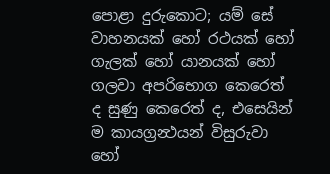පොළා දුරුකොට; යම් සේ වාහනයක් හෝ රථයක් හෝ ගැලක් හෝ යානයක් හෝ ගලවා අපරිභොග කෙරෙත් ද සුණු කෙරෙත් ද, එසෙයින් ම කායග්‍රන්‍ථයන් විසුරුවා හෝ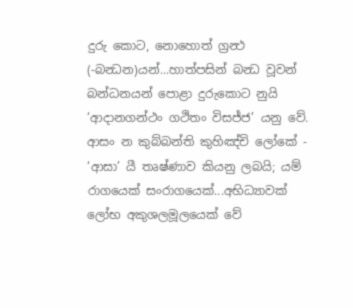දුරු කොට, නොහොත් ග්‍රන්‍ථ (-බන්‍ධන)යන්...හාත්පසින් බන්‍ධ වූවන් බන්ධනයන් පොළා දුරුකොට නුයි ‘ආදානගන්ථං ගථිතං විසජ්ජ’ යනු වේ.
ආසං න කුබ්බන්ති කුහිඤ්චි ලෝකේ - ‘ආසා’ යී තෘෂ්ණාව කියනු ලබයි; යම් රාගයෙක් සංරාගයෙක්...අභිධ්‍යාවක් ලෝභ අකුශලමූලයෙක් වේ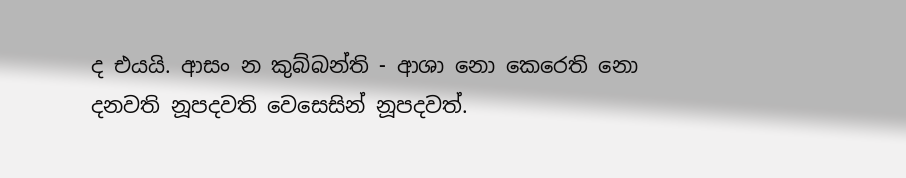ද එයයි. ආසං න කුබ්බන්ති - ආශා නො කෙරෙති නො දනවති නූපදවති වෙසෙසින් නූපදවත්.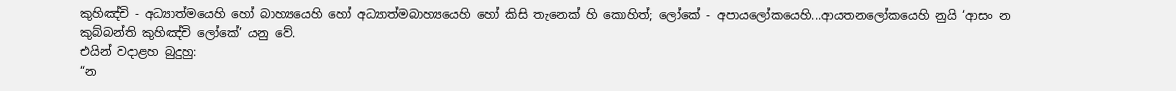කුහිඤ්චි - අධ්‍යාත්මයෙහි හෝ බාහ්‍යයෙහි හෝ අධ්‍යාත්මබාහ්‍යයෙහි හෝ කිසි තැනෙක් හි කොහිත්; ලෝකේ - අපායලෝකයෙහි...ආයතනලෝකයෙහි නුයි ‘ආසං න කුබ්බන්ති කුහිඤ්චි ලෝකේ’ යනු වේ.
එයින් වදාළහ බුදුහු:
“න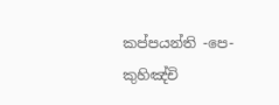කප්පයන්ති -පෙ- කුහිඤ්චි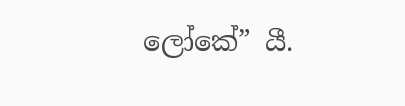ලෝකේ” යී.